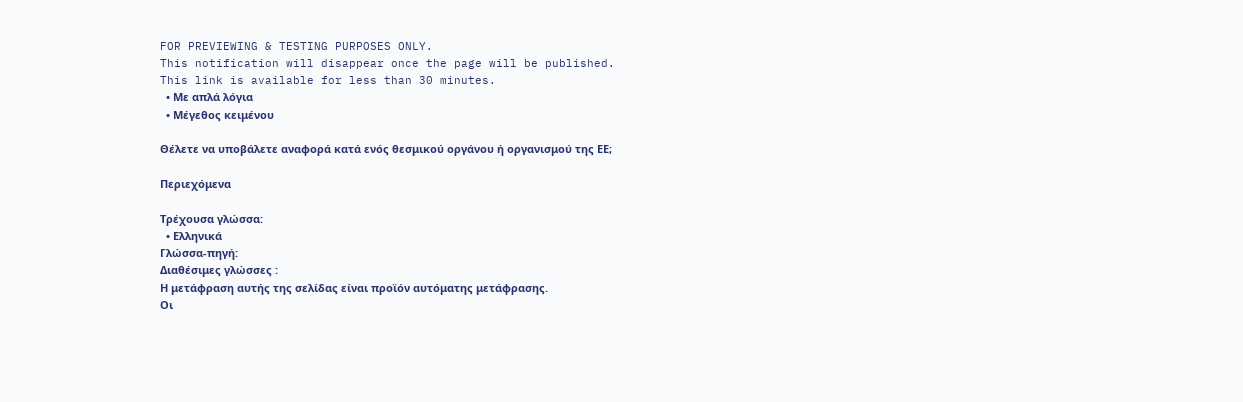FOR PREVIEWING & TESTING PURPOSES ONLY.
This notification will disappear once the page will be published.
This link is available for less than 30 minutes.
  • Με απλά λόγια
  • Μέγεθος κειμένου

Θέλετε να υποβάλετε αναφορά κατά ενός θεσμικού οργάνου ή οργανισμού της ΕΕ;

Περιεχόμενα

Τρέχουσα γλώσσα:
  • Ελληνικά
Γλώσσα-πηγή:
Διαθέσιμες γλώσσες :
Η μετάφραση αυτής της σελίδας είναι προϊόν αυτόματης μετάφρασης.
Οι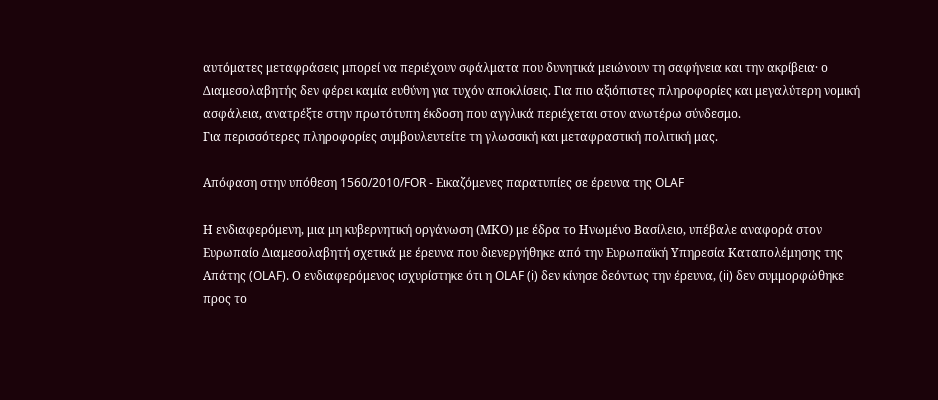αυτόματες μεταφράσεις μπορεί να περιέχουν σφάλματα που δυνητικά μειώνουν τη σαφήνεια και την ακρίβεια· ο Διαμεσολαβητής δεν φέρει καμία ευθύνη για τυχόν αποκλίσεις. Για πιο αξιόπιστες πληροφορίες και μεγαλύτερη νομική ασφάλεια, ανατρέξτε στην πρωτότυπη έκδοση που αγγλικά περιέχεται στον ανωτέρω σύνδεσμο.
Για περισσότερες πληροφορίες συμβουλευτείτε τη γλωσσική και μεταφραστική πολιτική μας.

Απόφαση στην υπόθεση 1560/2010/FOR - Εικαζόμενες παρατυπίες σε έρευνα της OLAF

Η ενδιαφερόμενη, μια μη κυβερνητική οργάνωση (ΜΚΟ) με έδρα το Ηνωμένο Βασίλειο, υπέβαλε αναφορά στον Ευρωπαίο Διαμεσολαβητή σχετικά με έρευνα που διενεργήθηκε από την Ευρωπαϊκή Υπηρεσία Καταπολέμησης της Απάτης (OLAF). Ο ενδιαφερόμενος ισχυρίστηκε ότι η OLAF (i) δεν κίνησε δεόντως την έρευνα, (ii) δεν συμμορφώθηκε προς το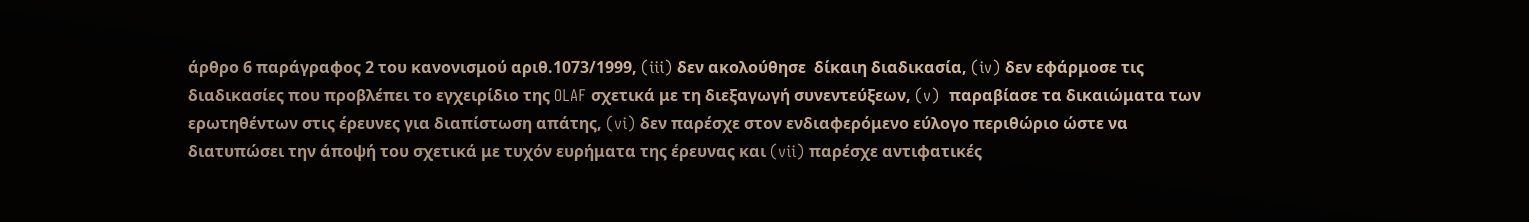άρθρο 6 παράγραφος 2 του κανονισμού αριθ.1073/1999, (iii) δεν ακολούθησε  δίκαιη διαδικασία, (iv) δεν εφάρμοσε τις διαδικασίες που προβλέπει το εγχειρίδιο της OLAF σχετικά με τη διεξαγωγή συνεντεύξεων, (v)  παραβίασε τα δικαιώματα των ερωτηθέντων στις έρευνες για διαπίστωση απάτης, (vi) δεν παρέσχε στον ενδιαφερόμενο εύλογο περιθώριο ώστε να διατυπώσει την άποψή του σχετικά με τυχόν ευρήματα της έρευνας και (vii) παρέσχε αντιφατικές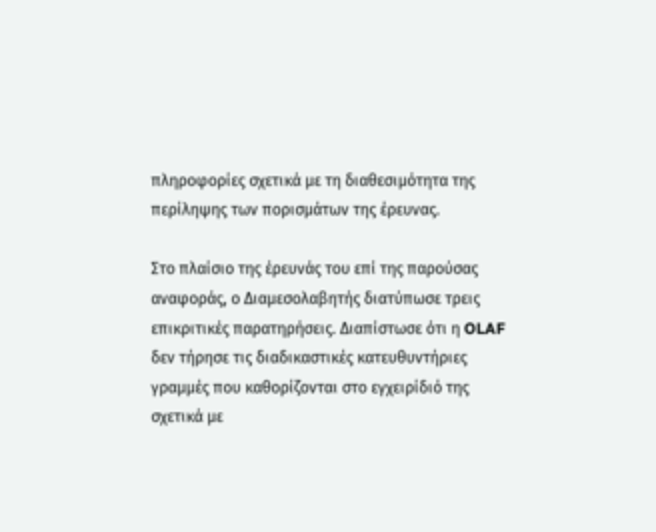πληροφορίες σχετικά με τη διαθεσιμότητα της περίληψης των πορισμάτων της έρευνας.

Στο πλαίσιο της έρευνάς του επί της παρούσας αναφοράς, ο Διαμεσολαβητής διατύπωσε τρεις επικριτικές παρατηρήσεις. Διαπίστωσε ότι η OLAF δεν τήρησε τις διαδικαστικές κατευθυντήριες γραμμές που καθορίζονται στο εγχειρίδιό της σχετικά με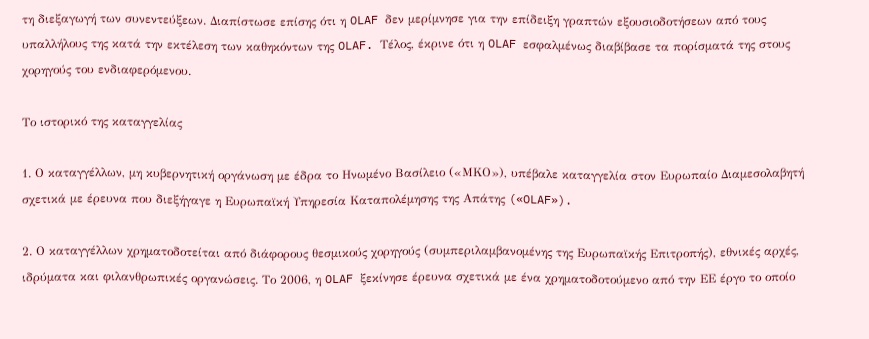τη διεξαγωγή των συνεντεύξεων. Διαπίστωσε επίσης ότι η OLAF δεν μερίμνησε για την επίδειξη γραπτών εξουσιοδοτήσεων από τους υπαλλήλους της κατά την εκτέλεση των καθηκόντων της OLAF. Τέλος, έκρινε ότι η OLAF εσφαλμένως διαβίβασε τα πορίσματά της στους χορηγούς του ενδιαφερόμενου.

Το ιστορικό της καταγγελίας

1. Ο καταγγέλλων, μη κυβερνητική οργάνωση με έδρα το Ηνωμένο Βασίλειο («ΜΚΟ»), υπέβαλε καταγγελία στον Ευρωπαίο Διαμεσολαβητή σχετικά με έρευνα που διεξήγαγε η Ευρωπαϊκή Υπηρεσία Καταπολέμησης της Απάτης («OLAF»).

2. Ο καταγγέλλων χρηματοδοτείται από διάφορους θεσμικούς χορηγούς (συμπεριλαμβανομένης της Ευρωπαϊκής Επιτροπής), εθνικές αρχές, ιδρύματα και φιλανθρωπικές οργανώσεις. Το 2006, η OLAF ξεκίνησε έρευνα σχετικά με ένα χρηματοδοτούμενο από την ΕΕ έργο το οποίο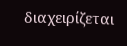διαχειρίζεται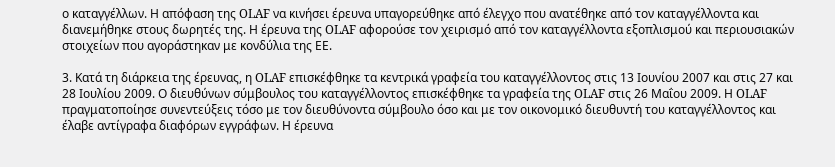ο καταγγέλλων. Η απόφαση της OLAF να κινήσει έρευνα υπαγορεύθηκε από έλεγχο που ανατέθηκε από τον καταγγέλλοντα και διανεμήθηκε στους δωρητές της. Η έρευνα της OLAF αφορούσε τον χειρισμό από τον καταγγέλλοντα εξοπλισμού και περιουσιακών στοιχείων που αγοράστηκαν με κονδύλια της ΕΕ.

3. Κατά τη διάρκεια της έρευνας, η OLAF επισκέφθηκε τα κεντρικά γραφεία του καταγγέλλοντος στις 13 Ιουνίου 2007 και στις 27 και 28 Ιουλίου 2009. Ο διευθύνων σύμβουλος του καταγγέλλοντος επισκέφθηκε τα γραφεία της OLAF στις 26 Μαΐου 2009. Η OLAF πραγματοποίησε συνεντεύξεις τόσο με τον διευθύνοντα σύμβουλο όσο και με τον οικονομικό διευθυντή του καταγγέλλοντος και έλαβε αντίγραφα διαφόρων εγγράφων. Η έρευνα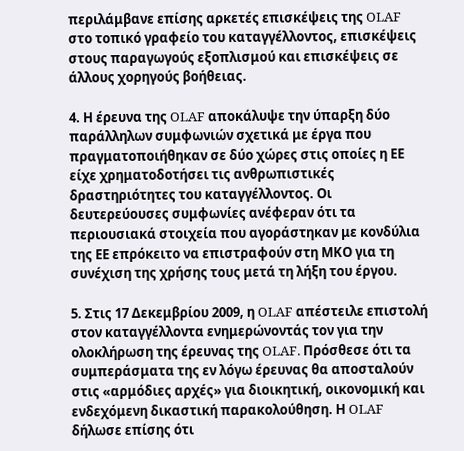περιλάμβανε επίσης αρκετές επισκέψεις της OLAF στο τοπικό γραφείο του καταγγέλλοντος, επισκέψεις στους παραγωγούς εξοπλισμού και επισκέψεις σε άλλους χορηγούς βοήθειας.

4. Η έρευνα της OLAF αποκάλυψε την ύπαρξη δύο παράλληλων συμφωνιών σχετικά με έργα που πραγματοποιήθηκαν σε δύο χώρες στις οποίες η ΕΕ είχε χρηματοδοτήσει τις ανθρωπιστικές δραστηριότητες του καταγγέλλοντος. Οι δευτερεύουσες συμφωνίες ανέφεραν ότι τα περιουσιακά στοιχεία που αγοράστηκαν με κονδύλια της ΕΕ επρόκειτο να επιστραφούν στη ΜΚΟ για τη συνέχιση της χρήσης τους μετά τη λήξη του έργου.

5. Στις 17 Δεκεμβρίου 2009, η OLAF απέστειλε επιστολή στον καταγγέλλοντα ενημερώνοντάς τον για την ολοκλήρωση της έρευνας της OLAF. Πρόσθεσε ότι τα συμπεράσματα της εν λόγω έρευνας θα αποσταλούν στις «αρμόδιες αρχές» για διοικητική, οικονομική και ενδεχόμενη δικαστική παρακολούθηση. Η OLAF δήλωσε επίσης ότι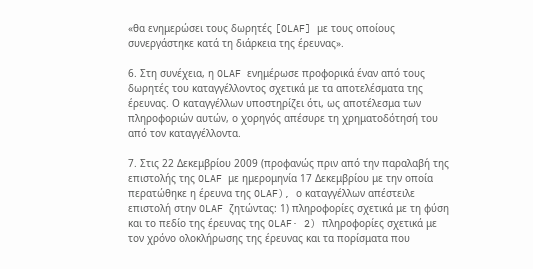«θα ενημερώσει τους δωρητές [OLAF] με τους οποίους συνεργάστηκε κατά τη διάρκεια της έρευνας».

6. Στη συνέχεια, η OLAF ενημέρωσε προφορικά έναν από τους δωρητές του καταγγέλλοντος σχετικά με τα αποτελέσματα της έρευνας. Ο καταγγέλλων υποστηρίζει ότι, ως αποτέλεσμα των πληροφοριών αυτών, ο χορηγός απέσυρε τη χρηματοδότησή του από τον καταγγέλλοντα.

7. Στις 22 Δεκεμβρίου 2009 (προφανώς πριν από την παραλαβή της επιστολής της OLAF με ημερομηνία 17 Δεκεμβρίου με την οποία περατώθηκε η έρευνα της OLAF), ο καταγγέλλων απέστειλε επιστολή στην OLAF ζητώντας: 1) πληροφορίες σχετικά με τη φύση και το πεδίο της έρευνας της OLAF· 2) πληροφορίες σχετικά με τον χρόνο ολοκλήρωσης της έρευνας και τα πορίσματα που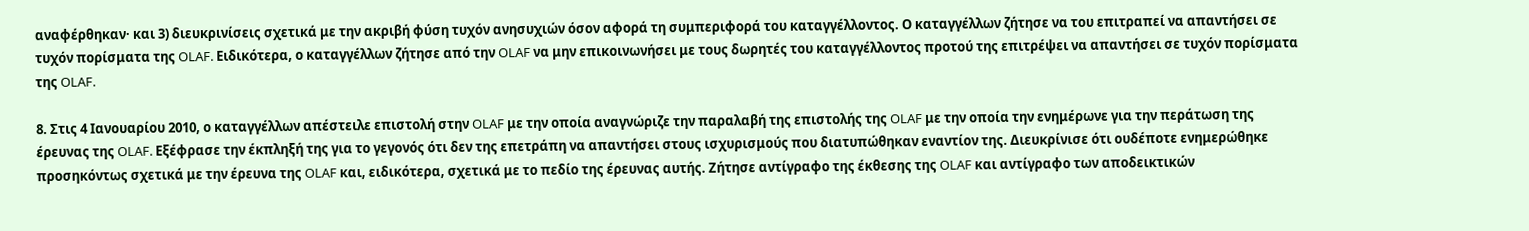αναφέρθηκαν· και 3) διευκρινίσεις σχετικά με την ακριβή φύση τυχόν ανησυχιών όσον αφορά τη συμπεριφορά του καταγγέλλοντος. Ο καταγγέλλων ζήτησε να του επιτραπεί να απαντήσει σε τυχόν πορίσματα της OLAF. Ειδικότερα, ο καταγγέλλων ζήτησε από την OLAF να μην επικοινωνήσει με τους δωρητές του καταγγέλλοντος προτού της επιτρέψει να απαντήσει σε τυχόν πορίσματα της OLAF.

8. Στις 4 Ιανουαρίου 2010, ο καταγγέλλων απέστειλε επιστολή στην OLAF με την οποία αναγνώριζε την παραλαβή της επιστολής της OLAF με την οποία την ενημέρωνε για την περάτωση της έρευνας της OLAF. Εξέφρασε την έκπληξή της για το γεγονός ότι δεν της επετράπη να απαντήσει στους ισχυρισμούς που διατυπώθηκαν εναντίον της. Διευκρίνισε ότι ουδέποτε ενημερώθηκε προσηκόντως σχετικά με την έρευνα της OLAF και, ειδικότερα, σχετικά με το πεδίο της έρευνας αυτής. Ζήτησε αντίγραφο της έκθεσης της OLAF και αντίγραφο των αποδεικτικών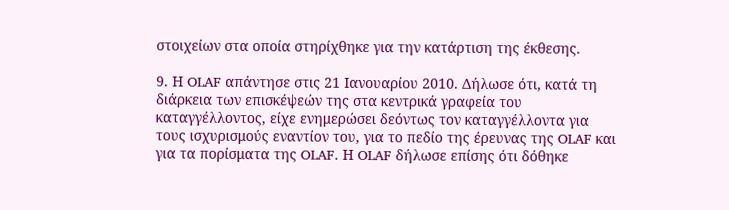στοιχείων στα οποία στηρίχθηκε για την κατάρτιση της έκθεσης.

9. Η OLAF απάντησε στις 21 Ιανουαρίου 2010. Δήλωσε ότι, κατά τη διάρκεια των επισκέψεών της στα κεντρικά γραφεία του καταγγέλλοντος, είχε ενημερώσει δεόντως τον καταγγέλλοντα για τους ισχυρισμούς εναντίον του, για το πεδίο της έρευνας της OLAF και για τα πορίσματα της OLAF. Η OLAF δήλωσε επίσης ότι δόθηκε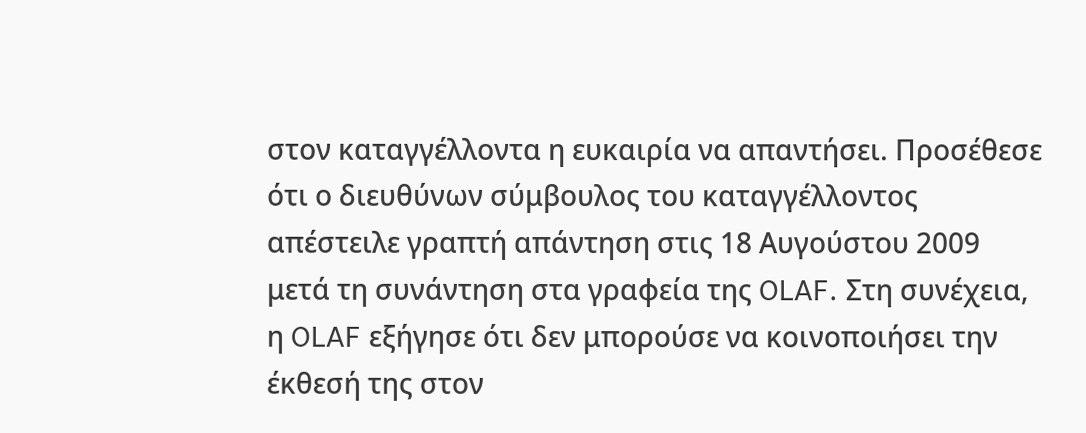στον καταγγέλλοντα η ευκαιρία να απαντήσει. Προσέθεσε ότι ο διευθύνων σύμβουλος του καταγγέλλοντος απέστειλε γραπτή απάντηση στις 18 Αυγούστου 2009 μετά τη συνάντηση στα γραφεία της OLAF. Στη συνέχεια, η OLAF εξήγησε ότι δεν μπορούσε να κοινοποιήσει την έκθεσή της στον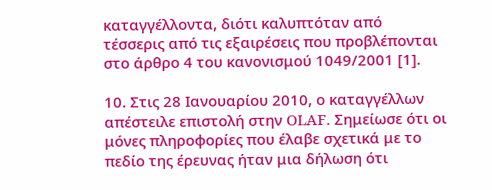καταγγέλλοντα, διότι καλυπτόταν από τέσσερις από τις εξαιρέσεις που προβλέπονται στο άρθρο 4 του κανονισμού 1049/2001 [1].

10. Στις 28 Ιανουαρίου 2010, ο καταγγέλλων απέστειλε επιστολή στην OLAF. Σημείωσε ότι οι μόνες πληροφορίες που έλαβε σχετικά με το πεδίο της έρευνας ήταν μια δήλωση ότι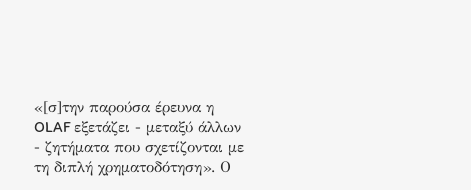«[σ]την παρούσα έρευνα η OLAF εξετάζει - μεταξύ άλλων - ζητήματα που σχετίζονται με τη διπλή χρηματοδότηση». Ο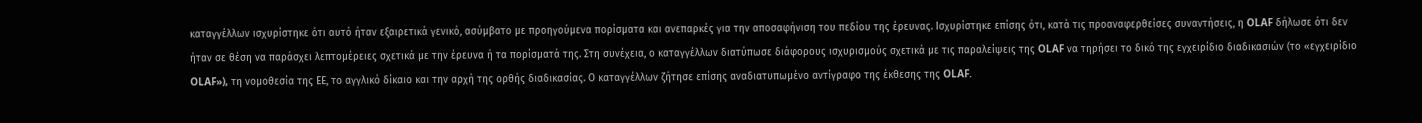καταγγέλλων ισχυρίστηκε ότι αυτό ήταν εξαιρετικά γενικό, ασύμβατο με προηγούμενα πορίσματα και ανεπαρκές για την αποσαφήνιση του πεδίου της έρευνας. Ισχυρίστηκε επίσης ότι, κατά τις προαναφερθείσες συναντήσεις, η OLAF δήλωσε ότι δεν ήταν σε θέση να παράσχει λεπτομέρειες σχετικά με την έρευνα ή τα πορίσματά της. Στη συνέχεια, ο καταγγέλλων διατύπωσε διάφορους ισχυρισμούς σχετικά με τις παραλείψεις της OLAF να τηρήσει το δικό της εγχειρίδιο διαδικασιών (το «εγχειρίδιο OLAF»), τη νομοθεσία της ΕΕ, το αγγλικό δίκαιο και την αρχή της ορθής διαδικασίας. Ο καταγγέλλων ζήτησε επίσης αναδιατυπωμένο αντίγραφο της έκθεσης της OLAF.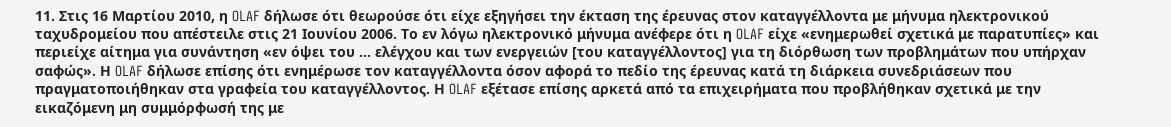11. Στις 16 Μαρτίου 2010, η OLAF δήλωσε ότι θεωρούσε ότι είχε εξηγήσει την έκταση της έρευνας στον καταγγέλλοντα με μήνυμα ηλεκτρονικού ταχυδρομείου που απέστειλε στις 21 Ιουνίου 2006. Το εν λόγω ηλεκτρονικό μήνυμα ανέφερε ότι η OLAF είχε «ενημερωθεί σχετικά με παρατυπίες» και περιείχε αίτημα για συνάντηση «εν όψει του ... ελέγχου και των ενεργειών [του καταγγέλλοντος] για τη διόρθωση των προβλημάτων που υπήρχαν σαφώς». Η OLAF δήλωσε επίσης ότι ενημέρωσε τον καταγγέλλοντα όσον αφορά το πεδίο της έρευνας κατά τη διάρκεια συνεδριάσεων που πραγματοποιήθηκαν στα γραφεία του καταγγέλλοντος. Η OLAF εξέτασε επίσης αρκετά από τα επιχειρήματα που προβλήθηκαν σχετικά με την εικαζόμενη μη συμμόρφωσή της με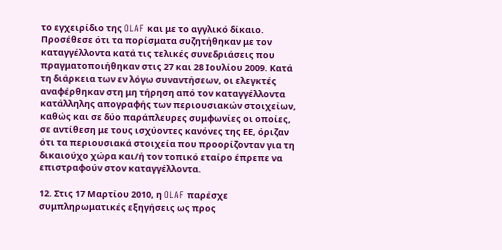το εγχειρίδιο της OLAF και με το αγγλικό δίκαιο. Προσέθεσε ότι τα πορίσματα συζητήθηκαν με τον καταγγέλλοντα κατά τις τελικές συνεδριάσεις που πραγματοποιήθηκαν στις 27 και 28 Ιουλίου 2009. Κατά τη διάρκεια των εν λόγω συναντήσεων, οι ελεγκτές αναφέρθηκαν στη μη τήρηση από τον καταγγέλλοντα κατάλληλης απογραφής των περιουσιακών στοιχείων, καθώς και σε δύο παράπλευρες συμφωνίες οι οποίες, σε αντίθεση με τους ισχύοντες κανόνες της ΕΕ, όριζαν ότι τα περιουσιακά στοιχεία που προορίζονταν για τη δικαιούχο χώρα και/ή τον τοπικό εταίρο έπρεπε να επιστραφούν στον καταγγέλλοντα.

12. Στις 17 Μαρτίου 2010, η OLAF παρέσχε συμπληρωματικές εξηγήσεις ως προς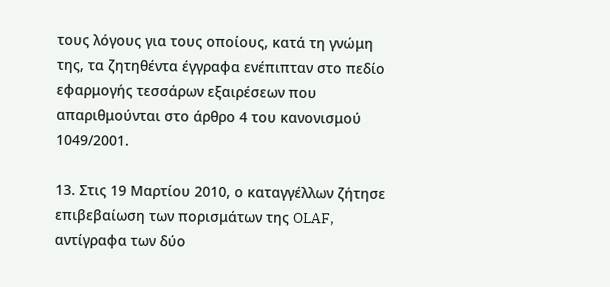τους λόγους για τους οποίους, κατά τη γνώμη της, τα ζητηθέντα έγγραφα ενέπιπταν στο πεδίο εφαρμογής τεσσάρων εξαιρέσεων που απαριθμούνται στο άρθρο 4 του κανονισμού 1049/2001.

13. Στις 19 Μαρτίου 2010, ο καταγγέλλων ζήτησε επιβεβαίωση των πορισμάτων της OLAF, αντίγραφα των δύο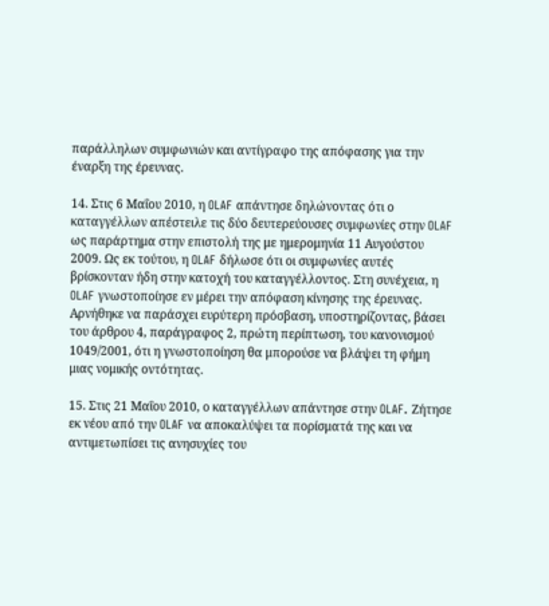παράλληλων συμφωνιών και αντίγραφο της απόφασης για την έναρξη της έρευνας.

14. Στις 6 Μαΐου 2010, η OLAF απάντησε δηλώνοντας ότι ο καταγγέλλων απέστειλε τις δύο δευτερεύουσες συμφωνίες στην OLAF ως παράρτημα στην επιστολή της με ημερομηνία 11 Αυγούστου 2009. Ως εκ τούτου, η OLAF δήλωσε ότι οι συμφωνίες αυτές βρίσκονταν ήδη στην κατοχή του καταγγέλλοντος. Στη συνέχεια, η OLAF γνωστοποίησε εν μέρει την απόφαση κίνησης της έρευνας. Αρνήθηκε να παράσχει ευρύτερη πρόσβαση, υποστηρίζοντας, βάσει του άρθρου 4, παράγραφος 2, πρώτη περίπτωση, του κανονισμού 1049/2001, ότι η γνωστοποίηση θα μπορούσε να βλάψει τη φήμη μιας νομικής οντότητας.

15. Στις 21 Μαΐου 2010, ο καταγγέλλων απάντησε στην OLAF. Ζήτησε εκ νέου από την OLAF να αποκαλύψει τα πορίσματά της και να αντιμετωπίσει τις ανησυχίες του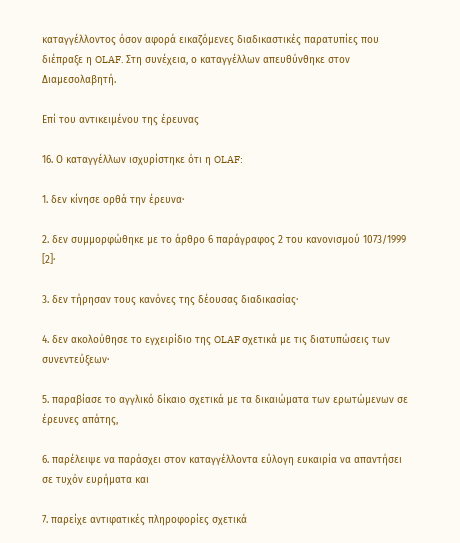καταγγέλλοντος όσον αφορά εικαζόμενες διαδικαστικές παρατυπίες που διέπραξε η OLAF. Στη συνέχεια, ο καταγγέλλων απευθύνθηκε στον Διαμεσολαβητή.

Επί του αντικειμένου της έρευνας

16. Ο καταγγέλλων ισχυρίστηκε ότι η OLAF:

1. δεν κίνησε ορθά την έρευνα·

2. δεν συμμορφώθηκε με το άρθρο 6 παράγραφος 2 του κανονισμού 1073/1999 [2]·

3. δεν τήρησαν τους κανόνες της δέουσας διαδικασίας·

4. δεν ακολούθησε το εγχειρίδιο της OLAF σχετικά με τις διατυπώσεις των συνεντεύξεων·

5. παραβίασε το αγγλικό δίκαιο σχετικά με τα δικαιώματα των ερωτώμενων σε έρευνες απάτης,

6. παρέλειψε να παράσχει στον καταγγέλλοντα εύλογη ευκαιρία να απαντήσει σε τυχόν ευρήματα και

7. παρείχε αντιφατικές πληροφορίες σχετικά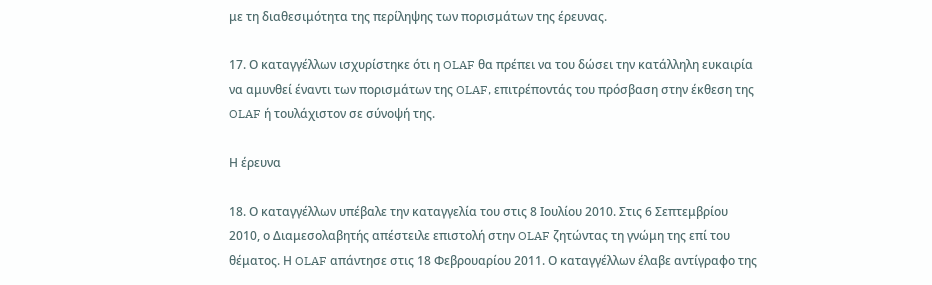με τη διαθεσιμότητα της περίληψης των πορισμάτων της έρευνας.

17. Ο καταγγέλλων ισχυρίστηκε ότι η OLAF θα πρέπει να του δώσει την κατάλληλη ευκαιρία να αμυνθεί έναντι των πορισμάτων της OLAF, επιτρέποντάς του πρόσβαση στην έκθεση της OLAF ή τουλάχιστον σε σύνοψή της.

Η έρευνα

18. Ο καταγγέλλων υπέβαλε την καταγγελία του στις 8 Ιουλίου 2010. Στις 6 Σεπτεμβρίου 2010, ο Διαμεσολαβητής απέστειλε επιστολή στην OLAF ζητώντας τη γνώμη της επί του θέματος. Η OLAF απάντησε στις 18 Φεβρουαρίου 2011. Ο καταγγέλλων έλαβε αντίγραφο της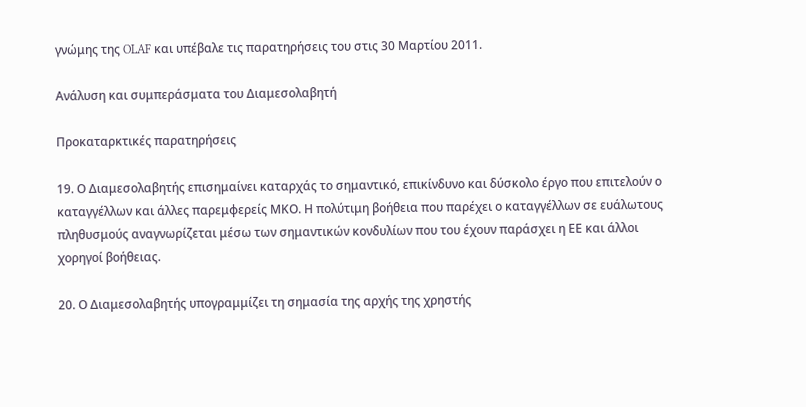γνώμης της OLAF και υπέβαλε τις παρατηρήσεις του στις 30 Μαρτίου 2011.

Ανάλυση και συμπεράσματα του Διαμεσολαβητή

Προκαταρκτικές παρατηρήσεις

19. Ο Διαμεσολαβητής επισημαίνει καταρχάς το σημαντικό, επικίνδυνο και δύσκολο έργο που επιτελούν ο καταγγέλλων και άλλες παρεμφερείς ΜΚΟ. Η πολύτιμη βοήθεια που παρέχει ο καταγγέλλων σε ευάλωτους πληθυσμούς αναγνωρίζεται μέσω των σημαντικών κονδυλίων που του έχουν παράσχει η ΕΕ και άλλοι χορηγοί βοήθειας.

20. Ο Διαμεσολαβητής υπογραμμίζει τη σημασία της αρχής της χρηστής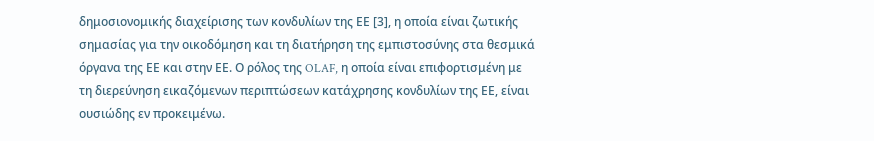δημοσιονομικής διαχείρισης των κονδυλίων της ΕΕ [3], η οποία είναι ζωτικής σημασίας για την οικοδόμηση και τη διατήρηση της εμπιστοσύνης στα θεσμικά όργανα της ΕΕ και στην ΕΕ. Ο ρόλος της OLAF, η οποία είναι επιφορτισμένη με τη διερεύνηση εικαζόμενων περιπτώσεων κατάχρησης κονδυλίων της ΕΕ, είναι ουσιώδης εν προκειμένω.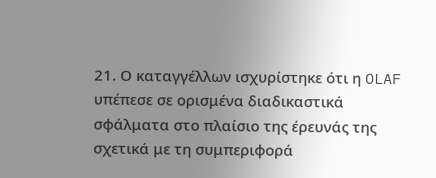21. Ο καταγγέλλων ισχυρίστηκε ότι η OLAF υπέπεσε σε ορισμένα διαδικαστικά σφάλματα στο πλαίσιο της έρευνάς της σχετικά με τη συμπεριφορά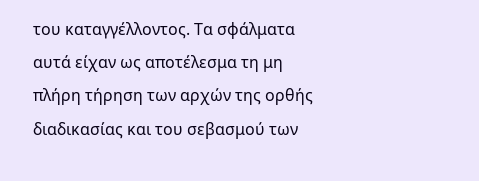του καταγγέλλοντος. Τα σφάλματα αυτά είχαν ως αποτέλεσμα τη μη πλήρη τήρηση των αρχών της ορθής διαδικασίας και του σεβασμού των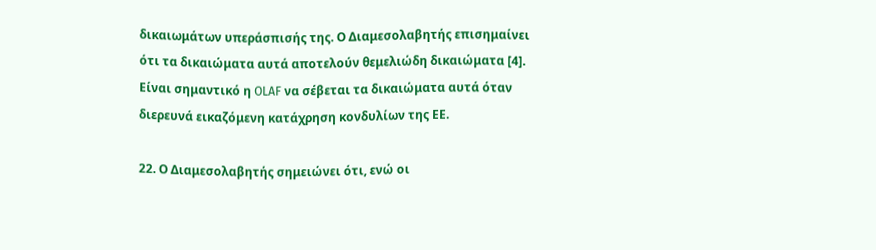δικαιωμάτων υπεράσπισής της. Ο Διαμεσολαβητής επισημαίνει ότι τα δικαιώματα αυτά αποτελούν θεμελιώδη δικαιώματα [4]. Είναι σημαντικό η OLAF να σέβεται τα δικαιώματα αυτά όταν διερευνά εικαζόμενη κατάχρηση κονδυλίων της ΕΕ.

22. Ο Διαμεσολαβητής σημειώνει ότι, ενώ οι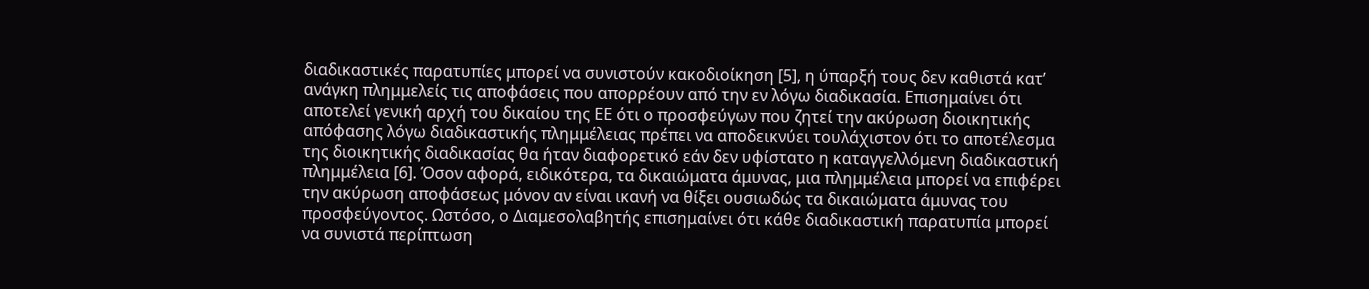διαδικαστικές παρατυπίες μπορεί να συνιστούν κακοδιοίκηση [5], η ύπαρξή τους δεν καθιστά κατ’ ανάγκη πλημμελείς τις αποφάσεις που απορρέουν από την εν λόγω διαδικασία. Επισημαίνει ότι αποτελεί γενική αρχή του δικαίου της ΕΕ ότι ο προσφεύγων που ζητεί την ακύρωση διοικητικής απόφασης λόγω διαδικαστικής πλημμέλειας πρέπει να αποδεικνύει τουλάχιστον ότι το αποτέλεσμα της διοικητικής διαδικασίας θα ήταν διαφορετικό εάν δεν υφίστατο η καταγγελλόμενη διαδικαστική πλημμέλεια [6]. Όσον αφορά, ειδικότερα, τα δικαιώματα άμυνας, μια πλημμέλεια μπορεί να επιφέρει την ακύρωση αποφάσεως μόνον αν είναι ικανή να θίξει ουσιωδώς τα δικαιώματα άμυνας του προσφεύγοντος. Ωστόσο, ο Διαμεσολαβητής επισημαίνει ότι κάθε διαδικαστική παρατυπία μπορεί να συνιστά περίπτωση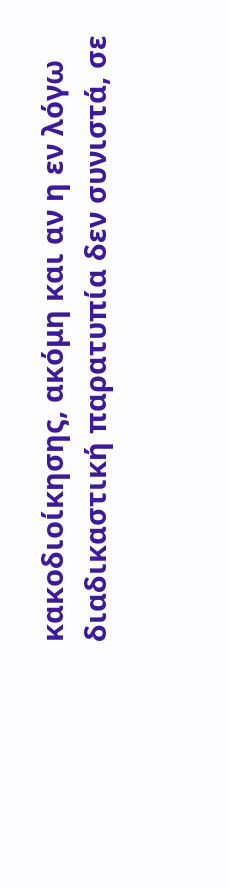κακοδιοίκησης, ακόμη και αν η εν λόγω διαδικαστική παρατυπία δεν συνιστά, σε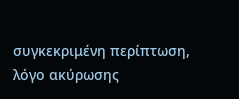συγκεκριμένη περίπτωση, λόγο ακύρωσης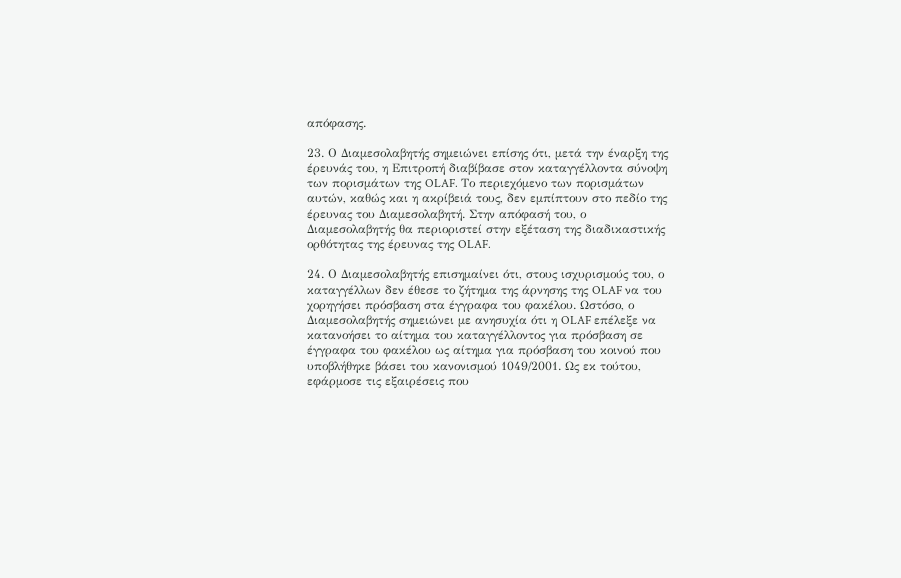απόφασης.

23. Ο Διαμεσολαβητής σημειώνει επίσης ότι, μετά την έναρξη της έρευνάς του, η Επιτροπή διαβίβασε στον καταγγέλλοντα σύνοψη των πορισμάτων της OLAF. Το περιεχόμενο των πορισμάτων αυτών, καθώς και η ακρίβειά τους, δεν εμπίπτουν στο πεδίο της έρευνας του Διαμεσολαβητή. Στην απόφασή του, ο Διαμεσολαβητής θα περιοριστεί στην εξέταση της διαδικαστικής ορθότητας της έρευνας της OLAF.

24. Ο Διαμεσολαβητής επισημαίνει ότι, στους ισχυρισμούς του, ο καταγγέλλων δεν έθεσε το ζήτημα της άρνησης της OLAF να του χορηγήσει πρόσβαση στα έγγραφα του φακέλου. Ωστόσο, ο Διαμεσολαβητής σημειώνει με ανησυχία ότι η OLAF επέλεξε να κατανοήσει το αίτημα του καταγγέλλοντος για πρόσβαση σε έγγραφα του φακέλου ως αίτημα για πρόσβαση του κοινού που υποβλήθηκε βάσει του κανονισμού 1049/2001. Ως εκ τούτου, εφάρμοσε τις εξαιρέσεις που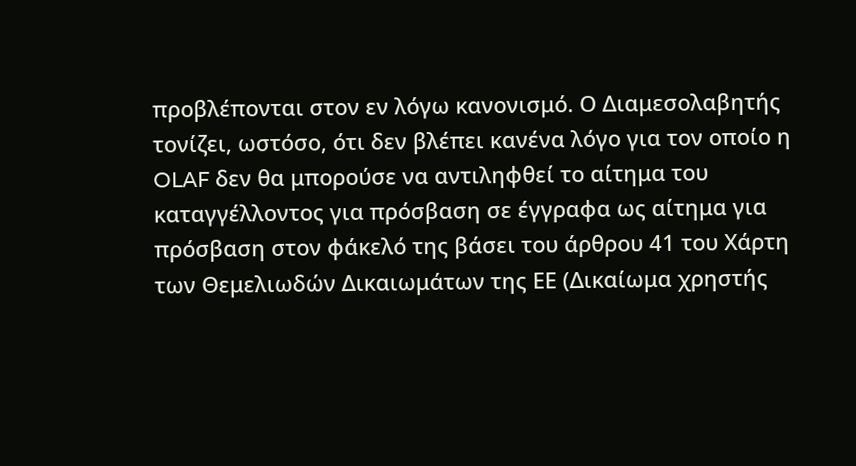προβλέπονται στον εν λόγω κανονισμό. Ο Διαμεσολαβητής τονίζει, ωστόσο, ότι δεν βλέπει κανένα λόγο για τον οποίο η OLAF δεν θα μπορούσε να αντιληφθεί το αίτημα του καταγγέλλοντος για πρόσβαση σε έγγραφα ως αίτημα για πρόσβαση στον φάκελό της βάσει του άρθρου 41 του Χάρτη των Θεμελιωδών Δικαιωμάτων της ΕΕ (Δικαίωμα χρηστής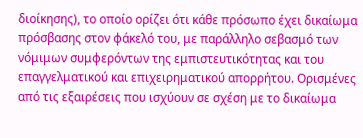διοίκησης), το οποίο ορίζει ότι κάθε πρόσωπο έχει δικαίωμα πρόσβασης στον φάκελό του, με παράλληλο σεβασμό των νόμιμων συμφερόντων της εμπιστευτικότητας και του επαγγελματικού και επιχειρηματικού απορρήτου. Ορισμένες από τις εξαιρέσεις που ισχύουν σε σχέση με το δικαίωμα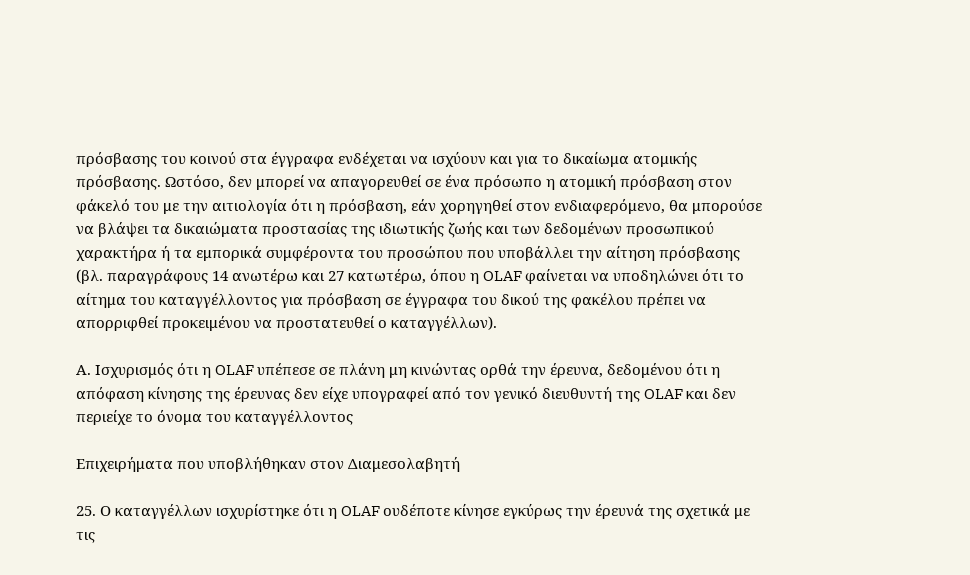πρόσβασης του κοινού στα έγγραφα ενδέχεται να ισχύουν και για το δικαίωμα ατομικής πρόσβασης. Ωστόσο, δεν μπορεί να απαγορευθεί σε ένα πρόσωπο η ατομική πρόσβαση στον φάκελό του με την αιτιολογία ότι η πρόσβαση, εάν χορηγηθεί στον ενδιαφερόμενο, θα μπορούσε να βλάψει τα δικαιώματα προστασίας της ιδιωτικής ζωής και των δεδομένων προσωπικού χαρακτήρα ή τα εμπορικά συμφέροντα του προσώπου που υποβάλλει την αίτηση πρόσβασης (βλ. παραγράφους 14 ανωτέρω και 27 κατωτέρω, όπου η OLAF φαίνεται να υποδηλώνει ότι το αίτημα του καταγγέλλοντος για πρόσβαση σε έγγραφα του δικού της φακέλου πρέπει να απορριφθεί προκειμένου να προστατευθεί ο καταγγέλλων).

Α. Ισχυρισμός ότι η OLAF υπέπεσε σε πλάνη μη κινώντας ορθά την έρευνα, δεδομένου ότι η απόφαση κίνησης της έρευνας δεν είχε υπογραφεί από τον γενικό διευθυντή της OLAF και δεν περιείχε το όνομα του καταγγέλλοντος

Επιχειρήματα που υποβλήθηκαν στον Διαμεσολαβητή

25. Ο καταγγέλλων ισχυρίστηκε ότι η OLAF ουδέποτε κίνησε εγκύρως την έρευνά της σχετικά με τις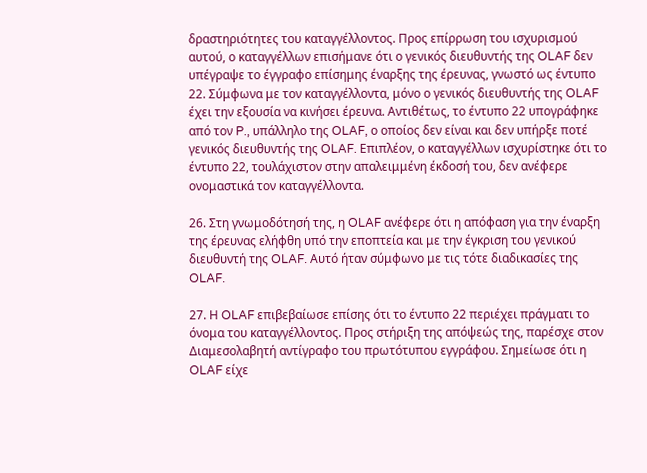δραστηριότητες του καταγγέλλοντος. Προς επίρρωση του ισχυρισμού αυτού, ο καταγγέλλων επισήμανε ότι ο γενικός διευθυντής της OLAF δεν υπέγραψε το έγγραφο επίσημης έναρξης της έρευνας, γνωστό ως έντυπο 22. Σύμφωνα με τον καταγγέλλοντα, μόνο ο γενικός διευθυντής της OLAF έχει την εξουσία να κινήσει έρευνα. Αντιθέτως, το έντυπο 22 υπογράφηκε από τον P., υπάλληλο της OLAF, ο οποίος δεν είναι και δεν υπήρξε ποτέ γενικός διευθυντής της OLAF. Επιπλέον, ο καταγγέλλων ισχυρίστηκε ότι το έντυπο 22, τουλάχιστον στην απαλειμμένη έκδοσή του, δεν ανέφερε ονομαστικά τον καταγγέλλοντα.

26. Στη γνωμοδότησή της, η OLAF ανέφερε ότι η απόφαση για την έναρξη της έρευνας ελήφθη υπό την εποπτεία και με την έγκριση του γενικού διευθυντή της OLAF. Αυτό ήταν σύμφωνο με τις τότε διαδικασίες της OLAF.

27. Η OLAF επιβεβαίωσε επίσης ότι το έντυπο 22 περιέχει πράγματι το όνομα του καταγγέλλοντος. Προς στήριξη της απόψεώς της, παρέσχε στον Διαμεσολαβητή αντίγραφο του πρωτότυπου εγγράφου. Σημείωσε ότι η OLAF είχε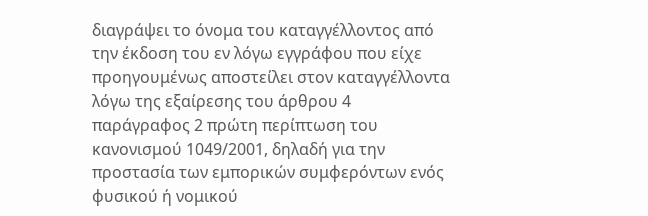διαγράψει το όνομα του καταγγέλλοντος από την έκδοση του εν λόγω εγγράφου που είχε προηγουμένως αποστείλει στον καταγγέλλοντα λόγω της εξαίρεσης του άρθρου 4 παράγραφος 2 πρώτη περίπτωση του κανονισμού 1049/2001, δηλαδή για την προστασία των εμπορικών συμφερόντων ενός φυσικού ή νομικού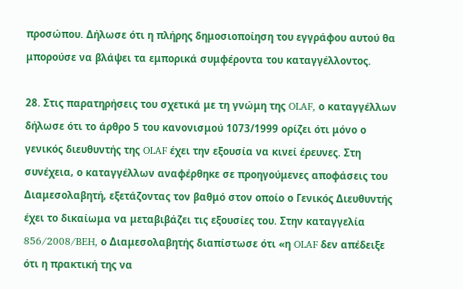προσώπου. Δήλωσε ότι η πλήρης δημοσιοποίηση του εγγράφου αυτού θα μπορούσε να βλάψει τα εμπορικά συμφέροντα του καταγγέλλοντος.

28. Στις παρατηρήσεις του σχετικά με τη γνώμη της OLAF, ο καταγγέλλων δήλωσε ότι το άρθρο 5 του κανονισμού 1073/1999 ορίζει ότι μόνο ο γενικός διευθυντής της OLAF έχει την εξουσία να κινεί έρευνες. Στη συνέχεια, ο καταγγέλλων αναφέρθηκε σε προηγούμενες αποφάσεις του Διαμεσολαβητή, εξετάζοντας τον βαθμό στον οποίο ο Γενικός Διευθυντής έχει το δικαίωμα να μεταβιβάζει τις εξουσίες του. Στην καταγγελία 856/2008/BEH, ο Διαμεσολαβητής διαπίστωσε ότι «η OLAF δεν απέδειξε ότι η πρακτική της να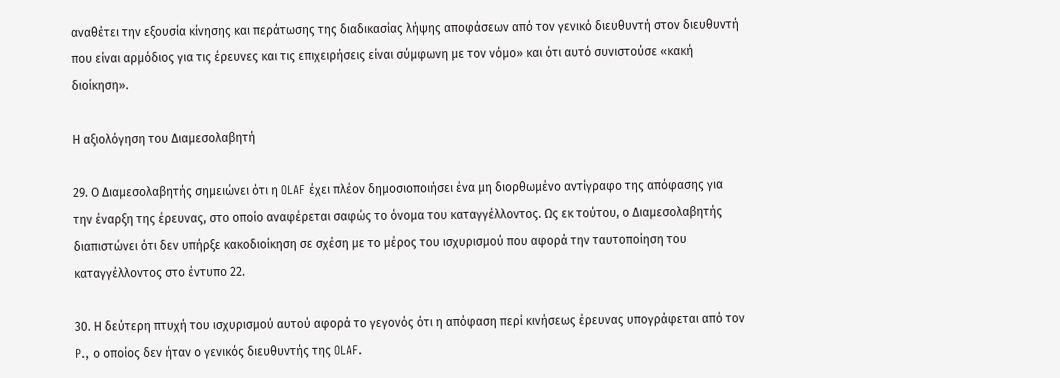αναθέτει την εξουσία κίνησης και περάτωσης της διαδικασίας λήψης αποφάσεων από τον γενικό διευθυντή στον διευθυντή που είναι αρμόδιος για τις έρευνες και τις επιχειρήσεις είναι σύμφωνη με τον νόμο» και ότι αυτό συνιστούσε «κακή διοίκηση».

Η αξιολόγηση του Διαμεσολαβητή

29. Ο Διαμεσολαβητής σημειώνει ότι η OLAF έχει πλέον δημοσιοποιήσει ένα μη διορθωμένο αντίγραφο της απόφασης για την έναρξη της έρευνας, στο οποίο αναφέρεται σαφώς το όνομα του καταγγέλλοντος. Ως εκ τούτου, ο Διαμεσολαβητής διαπιστώνει ότι δεν υπήρξε κακοδιοίκηση σε σχέση με το μέρος του ισχυρισμού που αφορά την ταυτοποίηση του καταγγέλλοντος στο έντυπο 22.

30. Η δεύτερη πτυχή του ισχυρισμού αυτού αφορά το γεγονός ότι η απόφαση περί κινήσεως έρευνας υπογράφεται από τον P., ο οποίος δεν ήταν ο γενικός διευθυντής της OLAF.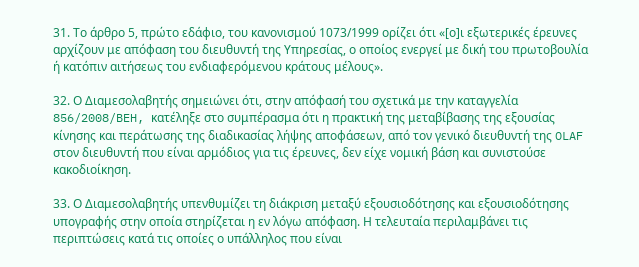31. Το άρθρο 5, πρώτο εδάφιο, του κανονισμού 1073/1999 ορίζει ότι «[ο]ι εξωτερικές έρευνες αρχίζουν με απόφαση του διευθυντή της Υπηρεσίας, ο οποίος ενεργεί με δική του πρωτοβουλία ή κατόπιν αιτήσεως του ενδιαφερόμενου κράτους μέλους».

32. Ο Διαμεσολαβητής σημειώνει ότι, στην απόφασή του σχετικά με την καταγγελία 856/2008/BEH, κατέληξε στο συμπέρασμα ότι η πρακτική της μεταβίβασης της εξουσίας κίνησης και περάτωσης της διαδικασίας λήψης αποφάσεων, από τον γενικό διευθυντή της OLAF στον διευθυντή που είναι αρμόδιος για τις έρευνες, δεν είχε νομική βάση και συνιστούσε κακοδιοίκηση.

33. Ο Διαμεσολαβητής υπενθυμίζει τη διάκριση μεταξύ εξουσιοδότησης και εξουσιοδότησης υπογραφής στην οποία στηρίζεται η εν λόγω απόφαση. Η τελευταία περιλαμβάνει τις περιπτώσεις κατά τις οποίες ο υπάλληλος που είναι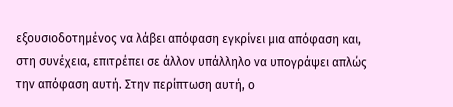εξουσιοδοτημένος να λάβει απόφαση εγκρίνει μια απόφαση και, στη συνέχεια, επιτρέπει σε άλλον υπάλληλο να υπογράψει απλώς την απόφαση αυτή. Στην περίπτωση αυτή, ο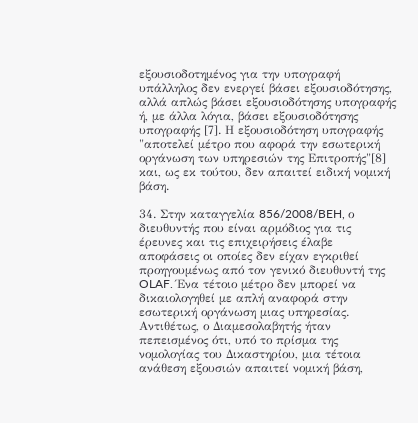εξουσιοδοτημένος για την υπογραφή υπάλληλος δεν ενεργεί βάσει εξουσιοδότησης, αλλά απλώς βάσει εξουσιοδότησης υπογραφής ή, με άλλα λόγια, βάσει εξουσιοδότησης υπογραφής [7]. Η εξουσιοδότηση υπογραφής "αποτελεί μέτρο που αφορά την εσωτερική οργάνωση των υπηρεσιών της Επιτροπής"[8] και, ως εκ τούτου, δεν απαιτεί ειδική νομική βάση.

34. Στην καταγγελία 856/2008/BEH, ο διευθυντής που είναι αρμόδιος για τις έρευνες και τις επιχειρήσεις έλαβε αποφάσεις οι οποίες δεν είχαν εγκριθεί προηγουμένως από τον γενικό διευθυντή της OLAF. Ένα τέτοιο μέτρο δεν μπορεί να δικαιολογηθεί με απλή αναφορά στην εσωτερική οργάνωση μιας υπηρεσίας. Αντιθέτως, ο Διαμεσολαβητής ήταν πεπεισμένος ότι, υπό το πρίσμα της νομολογίας του Δικαστηρίου, μια τέτοια ανάθεση εξουσιών απαιτεί νομική βάση,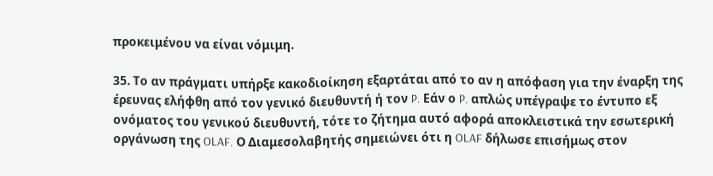προκειμένου να είναι νόμιμη.

35. Το αν πράγματι υπήρξε κακοδιοίκηση εξαρτάται από το αν η απόφαση για την έναρξη της έρευνας ελήφθη από τον γενικό διευθυντή ή τον P. Εάν ο P. απλώς υπέγραψε το έντυπο εξ ονόματος του γενικού διευθυντή, τότε το ζήτημα αυτό αφορά αποκλειστικά την εσωτερική οργάνωση της OLAF. Ο Διαμεσολαβητής σημειώνει ότι η OLAF δήλωσε επισήμως στον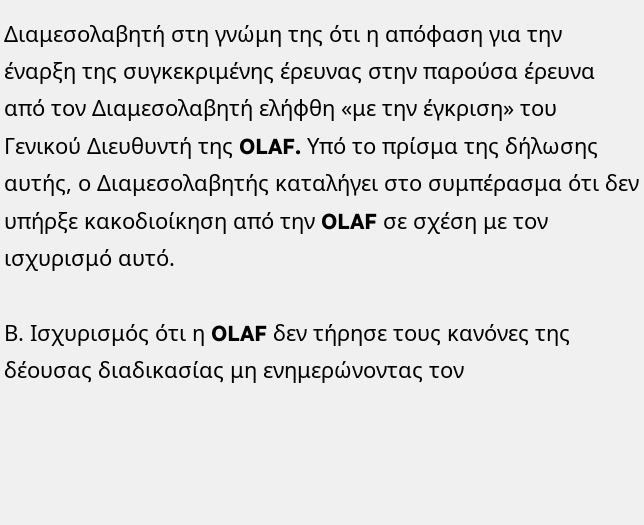Διαμεσολαβητή στη γνώμη της ότι η απόφαση για την έναρξη της συγκεκριμένης έρευνας στην παρούσα έρευνα από τον Διαμεσολαβητή ελήφθη «με την έγκριση» του Γενικού Διευθυντή της OLAF. Υπό το πρίσμα της δήλωσης αυτής, ο Διαμεσολαβητής καταλήγει στο συμπέρασμα ότι δεν υπήρξε κακοδιοίκηση από την OLAF σε σχέση με τον ισχυρισμό αυτό.

Β. Ισχυρισμός ότι η OLAF δεν τήρησε τους κανόνες της δέουσας διαδικασίας μη ενημερώνοντας τον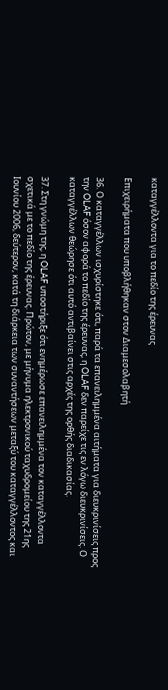καταγγέλλοντα για το πεδίο της έρευνας

Επιχειρήματα που υποβλήθηκαν στον Διαμεσολαβητή

36. Ο καταγγέλλων ισχυρίστηκε ότι, παρά τα επανειλημμένα αιτήματα για διευκρινίσεις προς την OLAF όσον αφορά το πεδίο της έρευνας, η OLAF δεν παρείχε τις εν λόγω διευκρινίσεις. Ο καταγγέλλων θεώρησε ότι αυτό αντιβαίνει στις αρχές της ορθής διαδικασίας.

37. Στη γνώμη της, η OLAF υποστήριξε ότι ενημέρωσε επανειλημμένα τον καταγγέλλοντα σχετικά με το πεδίο της έρευνας. Πρώτον, με μήνυμα ηλεκτρονικού ταχυδρομείου της 21ης Ιουνίου 2006, δεύτερον, κατά τη διάρκεια των συναντήσεων μεταξύ του καταγγέλλοντος και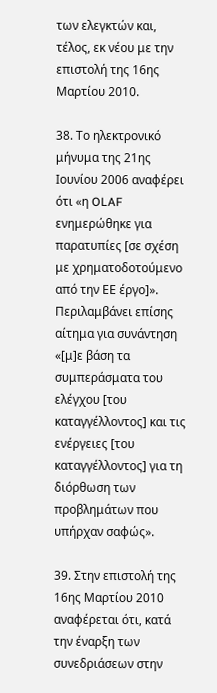των ελεγκτών και, τέλος, εκ νέου με την επιστολή της 16ης Μαρτίου 2010.

38. Το ηλεκτρονικό μήνυμα της 21ης Ιουνίου 2006 αναφέρει ότι «η OLAF ενημερώθηκε για παρατυπίες [σε σχέση με χρηματοδοτούμενο από την ΕΕ έργο]». Περιλαμβάνει επίσης αίτημα για συνάντηση «[μ]ε βάση τα συμπεράσματα του ελέγχου [του καταγγέλλοντος] και τις ενέργειες [του καταγγέλλοντος] για τη διόρθωση των προβλημάτων που υπήρχαν σαφώς».

39. Στην επιστολή της 16ης Μαρτίου 2010 αναφέρεται ότι, κατά την έναρξη των συνεδριάσεων στην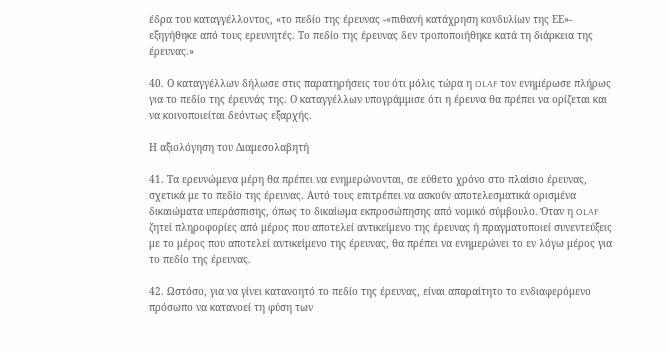έδρα του καταγγέλλοντος, «το πεδίο της έρευνας -«πιθανή κατάχρηση κονδυλίων της ΕΕ»- εξηγήθηκε από τους ερευνητές. Το πεδίο της έρευνας δεν τροποποιήθηκε κατά τη διάρκεια της έρευνας.»

40. Ο καταγγέλλων δήλωσε στις παρατηρήσεις του ότι μόλις τώρα η OLAF τον ενημέρωσε πλήρως για το πεδίο της έρευνάς της. Ο καταγγέλλων υπογράμμισε ότι η έρευνα θα πρέπει να ορίζεται και να κοινοποιείται δεόντως εξαρχής.

Η αξιολόγηση του Διαμεσολαβητή

41. Τα ερευνώμενα μέρη θα πρέπει να ενημερώνονται, σε εύθετο χρόνο στο πλαίσιο έρευνας, σχετικά με το πεδίο της έρευνας. Αυτό τους επιτρέπει να ασκούν αποτελεσματικά ορισμένα δικαιώματα υπεράσπισης, όπως το δικαίωμα εκπροσώπησης από νομικό σύμβουλο. Όταν η OLAF ζητεί πληροφορίες από μέρος που αποτελεί αντικείμενο της έρευνας ή πραγματοποιεί συνεντεύξεις με το μέρος που αποτελεί αντικείμενο της έρευνας, θα πρέπει να ενημερώνει το εν λόγω μέρος για το πεδίο της έρευνας.

42. Ωστόσο, για να γίνει κατανοητό το πεδίο της έρευνας, είναι απαραίτητο το ενδιαφερόμενο πρόσωπο να κατανοεί τη φύση των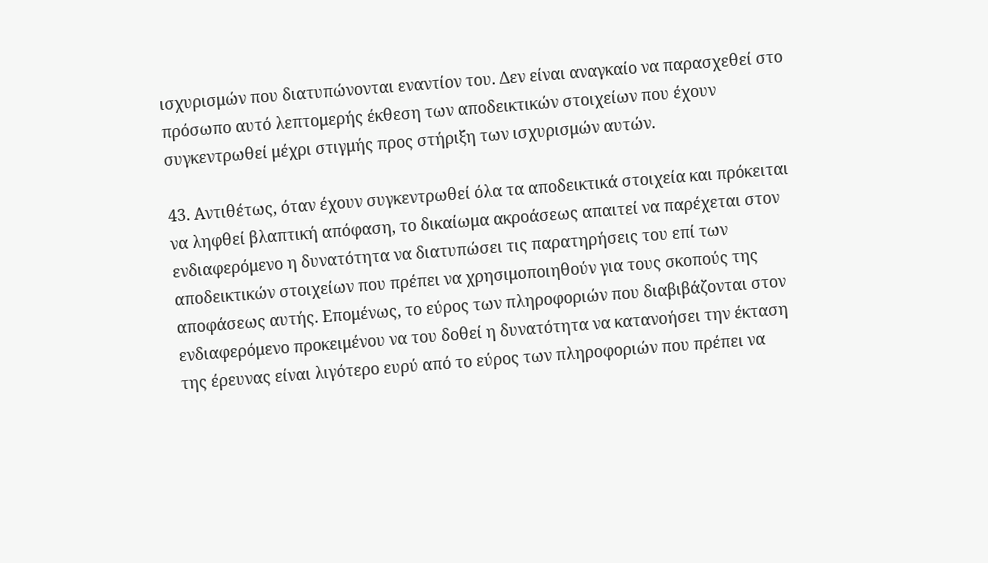ισχυρισμών που διατυπώνονται εναντίον του. Δεν είναι αναγκαίο να παρασχεθεί στο πρόσωπο αυτό λεπτομερής έκθεση των αποδεικτικών στοιχείων που έχουν συγκεντρωθεί μέχρι στιγμής προς στήριξη των ισχυρισμών αυτών.

43. Αντιθέτως, όταν έχουν συγκεντρωθεί όλα τα αποδεικτικά στοιχεία και πρόκειται να ληφθεί βλαπτική απόφαση, το δικαίωμα ακροάσεως απαιτεί να παρέχεται στον ενδιαφερόμενο η δυνατότητα να διατυπώσει τις παρατηρήσεις του επί των αποδεικτικών στοιχείων που πρέπει να χρησιμοποιηθούν για τους σκοπούς της αποφάσεως αυτής. Επομένως, το εύρος των πληροφοριών που διαβιβάζονται στον ενδιαφερόμενο προκειμένου να του δοθεί η δυνατότητα να κατανοήσει την έκταση της έρευνας είναι λιγότερο ευρύ από το εύρος των πληροφοριών που πρέπει να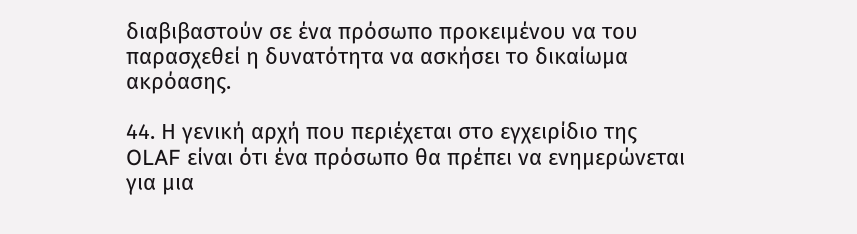διαβιβαστούν σε ένα πρόσωπο προκειμένου να του παρασχεθεί η δυνατότητα να ασκήσει το δικαίωμα ακρόασης.

44. Η γενική αρχή που περιέχεται στο εγχειρίδιο της OLAF είναι ότι ένα πρόσωπο θα πρέπει να ενημερώνεται για μια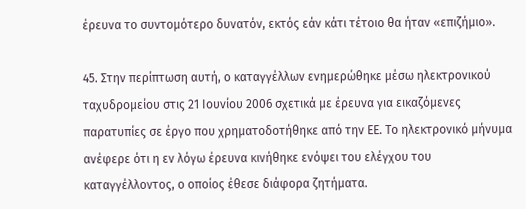έρευνα το συντομότερο δυνατόν, εκτός εάν κάτι τέτοιο θα ήταν «επιζήμιο».

45. Στην περίπτωση αυτή, ο καταγγέλλων ενημερώθηκε μέσω ηλεκτρονικού ταχυδρομείου στις 21 Ιουνίου 2006 σχετικά με έρευνα για εικαζόμενες παρατυπίες σε έργο που χρηματοδοτήθηκε από την ΕΕ. Το ηλεκτρονικό μήνυμα ανέφερε ότι η εν λόγω έρευνα κινήθηκε ενόψει του ελέγχου του καταγγέλλοντος, ο οποίος έθεσε διάφορα ζητήματα.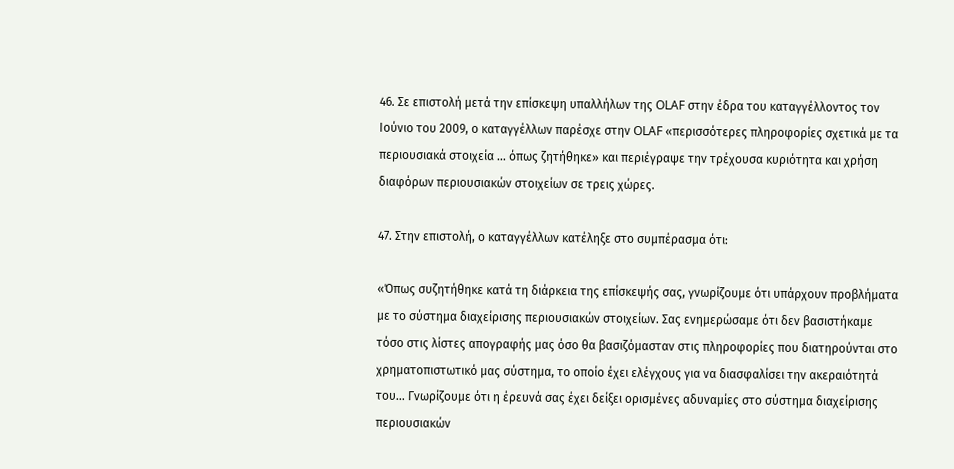46. Σε επιστολή μετά την επίσκεψη υπαλλήλων της OLAF στην έδρα του καταγγέλλοντος τον Ιούνιο του 2009, ο καταγγέλλων παρέσχε στην OLAF «περισσότερες πληροφορίες σχετικά με τα περιουσιακά στοιχεία ... όπως ζητήθηκε» και περιέγραψε την τρέχουσα κυριότητα και χρήση διαφόρων περιουσιακών στοιχείων σε τρεις χώρες.

47. Στην επιστολή, ο καταγγέλλων κατέληξε στο συμπέρασμα ότι:

«Όπως συζητήθηκε κατά τη διάρκεια της επίσκεψής σας, γνωρίζουμε ότι υπάρχουν προβλήματα με το σύστημα διαχείρισης περιουσιακών στοιχείων. Σας ενημερώσαμε ότι δεν βασιστήκαμε τόσο στις λίστες απογραφής μας όσο θα βασιζόμασταν στις πληροφορίες που διατηρούνται στο χρηματοπιστωτικό μας σύστημα, το οποίο έχει ελέγχους για να διασφαλίσει την ακεραιότητά του... Γνωρίζουμε ότι η έρευνά σας έχει δείξει ορισμένες αδυναμίες στο σύστημα διαχείρισης περιουσιακών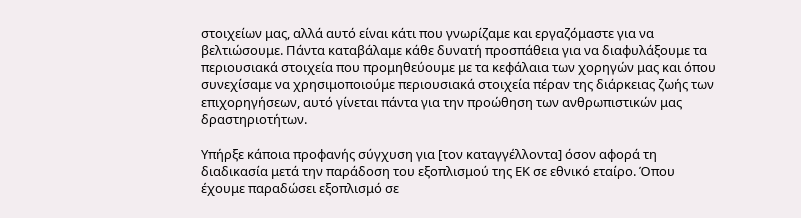στοιχείων μας, αλλά αυτό είναι κάτι που γνωρίζαμε και εργαζόμαστε για να βελτιώσουμε. Πάντα καταβάλαμε κάθε δυνατή προσπάθεια για να διαφυλάξουμε τα περιουσιακά στοιχεία που προμηθεύουμε με τα κεφάλαια των χορηγών μας και όπου συνεχίσαμε να χρησιμοποιούμε περιουσιακά στοιχεία πέραν της διάρκειας ζωής των επιχορηγήσεων, αυτό γίνεται πάντα για την προώθηση των ανθρωπιστικών μας δραστηριοτήτων.

Υπήρξε κάποια προφανής σύγχυση για [τον καταγγέλλοντα] όσον αφορά τη διαδικασία μετά την παράδοση του εξοπλισμού της ΕΚ σε εθνικό εταίρο. Όπου έχουμε παραδώσει εξοπλισμό σε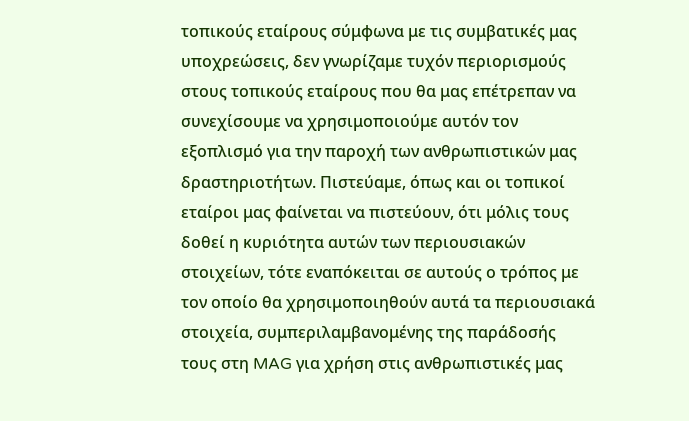τοπικούς εταίρους σύμφωνα με τις συμβατικές μας υποχρεώσεις, δεν γνωρίζαμε τυχόν περιορισμούς στους τοπικούς εταίρους που θα μας επέτρεπαν να συνεχίσουμε να χρησιμοποιούμε αυτόν τον εξοπλισμό για την παροχή των ανθρωπιστικών μας δραστηριοτήτων. Πιστεύαμε, όπως και οι τοπικοί εταίροι μας φαίνεται να πιστεύουν, ότι μόλις τους δοθεί η κυριότητα αυτών των περιουσιακών στοιχείων, τότε εναπόκειται σε αυτούς ο τρόπος με τον οποίο θα χρησιμοποιηθούν αυτά τα περιουσιακά στοιχεία, συμπεριλαμβανομένης της παράδοσής τους στη MAG για χρήση στις ανθρωπιστικές μας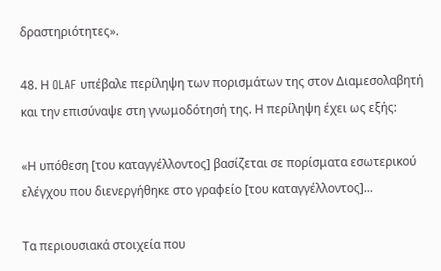δραστηριότητες».

48. Η OLAF υπέβαλε περίληψη των πορισμάτων της στον Διαμεσολαβητή και την επισύναψε στη γνωμοδότησή της. Η περίληψη έχει ως εξής:

«Η υπόθεση [του καταγγέλλοντος] βασίζεται σε πορίσματα εσωτερικού ελέγχου που διενεργήθηκε στο γραφείο [του καταγγέλλοντος]...

Τα περιουσιακά στοιχεία που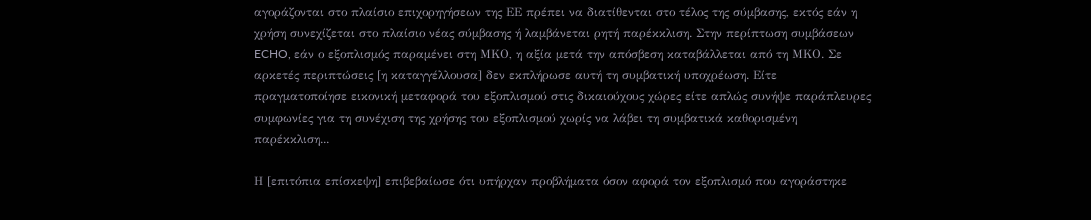αγοράζονται στο πλαίσιο επιχορηγήσεων της ΕΕ πρέπει να διατίθενται στο τέλος της σύμβασης, εκτός εάν η χρήση συνεχίζεται στο πλαίσιο νέας σύμβασης ή λαμβάνεται ρητή παρέκκλιση. Στην περίπτωση συμβάσεων ECHO, εάν ο εξοπλισμός παραμένει στη ΜΚΟ, η αξία μετά την απόσβεση καταβάλλεται από τη ΜΚΟ. Σε αρκετές περιπτώσεις [η καταγγέλλουσα] δεν εκπλήρωσε αυτή τη συμβατική υποχρέωση. Είτε πραγματοποίησε εικονική μεταφορά του εξοπλισμού στις δικαιούχους χώρες είτε απλώς συνήψε παράπλευρες συμφωνίες για τη συνέχιση της χρήσης του εξοπλισμού χωρίς να λάβει τη συμβατικά καθορισμένη παρέκκλιση...

Η [επιτόπια επίσκεψη] επιβεβαίωσε ότι υπήρχαν προβλήματα όσον αφορά τον εξοπλισμό που αγοράστηκε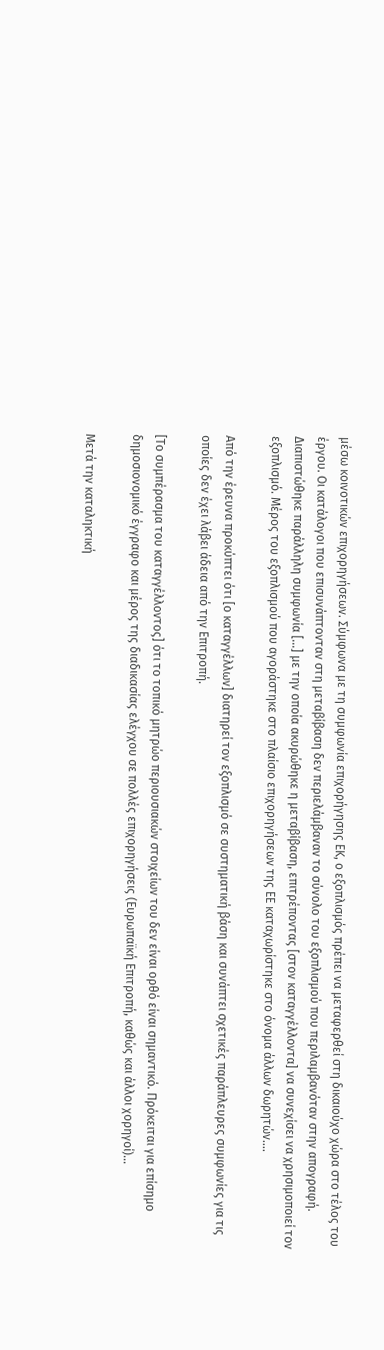μέσω κοινοτικών επιχορηγήσεων. Σύμφωνα με τη συμφωνία επιχορήγησης ΕΚ, ο εξοπλισμός πρέπει να μεταφερθεί στη δικαιούχο χώρα στο τέλος του έργου. Οι κατάλογοι που επισυνάπτονταν στη μεταβίβαση δεν περιελάμβαναν το σύνολο του εξοπλισμού που περιλαμβανόταν στην απογραφή. Διαπιστώθηκε παράλληλη συμφωνία [...] με την οποία ακυρώθηκε η μεταβίβαση, επιτρέποντας [στον καταγγέλλοντα] να συνεχίσει να χρησιμοποιεί τον εξοπλισμό. Μέρος του εξοπλισμού που αγοράστηκε στο πλαίσιο επιχορηγήσεων της ΕΕ καταχωρίστηκε στο όνομα άλλων δωρητών....

Από την έρευνα προκύπτει ότι [ο καταγγέλλων] διατηρεί τον εξοπλισμό σε συστηματική βάση και συνάπτει σχετικές παράπλευρες συμφωνίες για τις οποίες δεν έχει λάβει άδεια από την Επιτροπή.

[Το συμπέρασμα του καταγγέλλοντος] ότι το τοπικό μητρώο περιουσιακών στοιχείων του δεν είναι ορθό είναι σημαντικό. Πρόκειται για επίσημο δημοσιονομικό έγγραφο και μέρος της διαδικασίας ελέγχου σε πολλές επιχορηγήσεις (Ευρωπαϊκή Επιτροπή, καθώς και άλλοι χορηγοί)...

Μετά την καταληκτική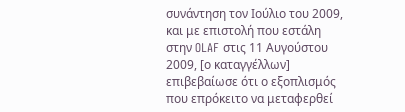συνάντηση τον Ιούλιο του 2009, και με επιστολή που εστάλη στην OLAF στις 11 Αυγούστου 2009, [ο καταγγέλλων] επιβεβαίωσε ότι ο εξοπλισμός που επρόκειτο να μεταφερθεί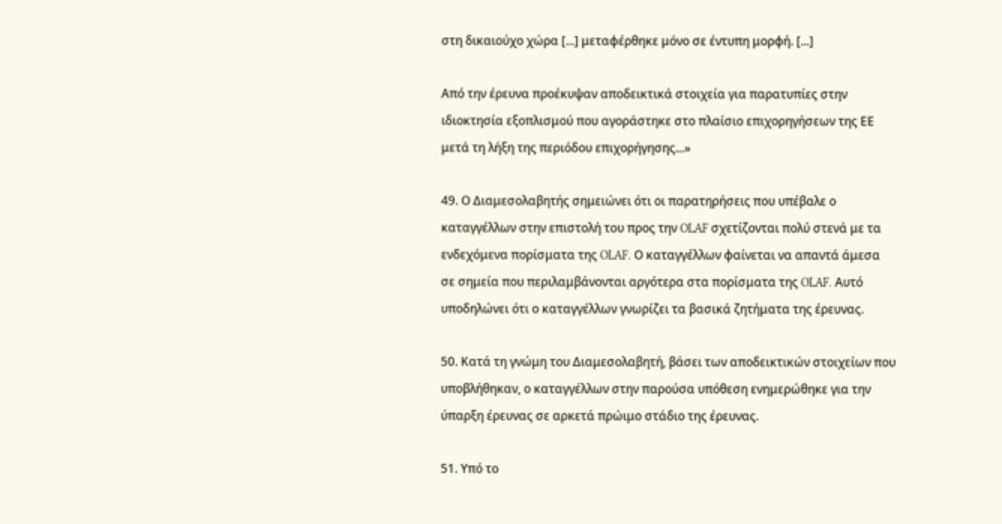στη δικαιούχο χώρα [...] μεταφέρθηκε μόνο σε έντυπη μορφή. [...]

Από την έρευνα προέκυψαν αποδεικτικά στοιχεία για παρατυπίες στην ιδιοκτησία εξοπλισμού που αγοράστηκε στο πλαίσιο επιχορηγήσεων της ΕΕ μετά τη λήξη της περιόδου επιχορήγησης...»

49. Ο Διαμεσολαβητής σημειώνει ότι οι παρατηρήσεις που υπέβαλε ο καταγγέλλων στην επιστολή του προς την OLAF σχετίζονται πολύ στενά με τα ενδεχόμενα πορίσματα της OLAF. Ο καταγγέλλων φαίνεται να απαντά άμεσα σε σημεία που περιλαμβάνονται αργότερα στα πορίσματα της OLAF. Αυτό υποδηλώνει ότι ο καταγγέλλων γνωρίζει τα βασικά ζητήματα της έρευνας.

50. Κατά τη γνώμη του Διαμεσολαβητή, βάσει των αποδεικτικών στοιχείων που υποβλήθηκαν, ο καταγγέλλων στην παρούσα υπόθεση ενημερώθηκε για την ύπαρξη έρευνας σε αρκετά πρώιμο στάδιο της έρευνας.

51. Υπό το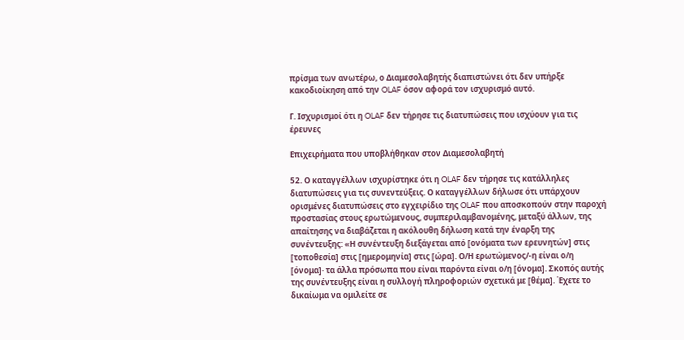πρίσμα των ανωτέρω, ο Διαμεσολαβητής διαπιστώνει ότι δεν υπήρξε κακοδιοίκηση από την OLAF όσον αφορά τον ισχυρισμό αυτό.

Γ. Ισχυρισμοί ότι η OLAF δεν τήρησε τις διατυπώσεις που ισχύουν για τις έρευνες

Επιχειρήματα που υποβλήθηκαν στον Διαμεσολαβητή

52. Ο καταγγέλλων ισχυρίστηκε ότι η OLAF δεν τήρησε τις κατάλληλες διατυπώσεις για τις συνεντεύξεις. Ο καταγγέλλων δήλωσε ότι υπάρχουν ορισμένες διατυπώσεις στο εγχειρίδιο της OLAF που αποσκοπούν στην παροχή προστασίας στους ερωτώμενους, συμπεριλαμβανομένης, μεταξύ άλλων, της απαίτησης να διαβάζεται η ακόλουθη δήλωση κατά την έναρξη της συνέντευξης: «Η συνέντευξη διεξάγεται από [ονόματα των ερευνητών] στις [τοποθεσία] στις [ημερομηνία] στις [ώρα]. Ο/Η ερωτώμενος/-η είναι ο/η [όνομα]· τα άλλα πρόσωπα που είναι παρόντα είναι ο/η [όνομα]. Σκοπός αυτής της συνέντευξης είναι η συλλογή πληροφοριών σχετικά με [θέμα]. Έχετε το δικαίωμα να ομιλείτε σε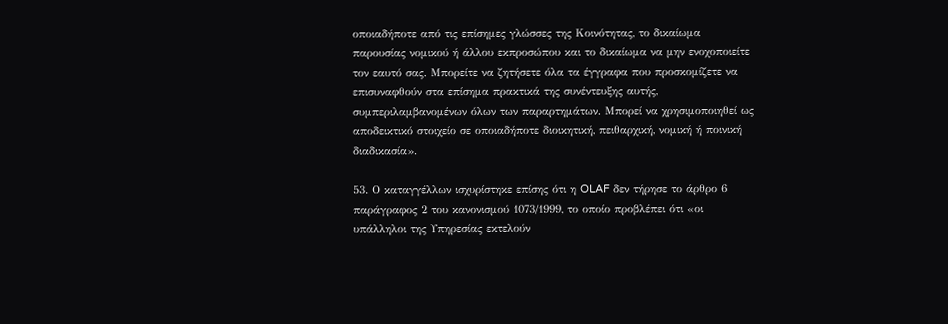οποιαδήποτε από τις επίσημες γλώσσες της Κοινότητας, το δικαίωμα παρουσίας νομικού ή άλλου εκπροσώπου και το δικαίωμα να μην ενοχοποιείτε τον εαυτό σας. Μπορείτε να ζητήσετε όλα τα έγγραφα που προσκομίζετε να επισυναφθούν στα επίσημα πρακτικά της συνέντευξης αυτής, συμπεριλαμβανομένων όλων των παραρτημάτων. Μπορεί να χρησιμοποιηθεί ως αποδεικτικό στοιχείο σε οποιαδήποτε διοικητική, πειθαρχική, νομική ή ποινική διαδικασία».

53. Ο καταγγέλλων ισχυρίστηκε επίσης ότι η OLAF δεν τήρησε το άρθρο 6 παράγραφος 2 του κανονισμού 1073/1999, το οποίο προβλέπει ότι «οι υπάλληλοι της Υπηρεσίας εκτελούν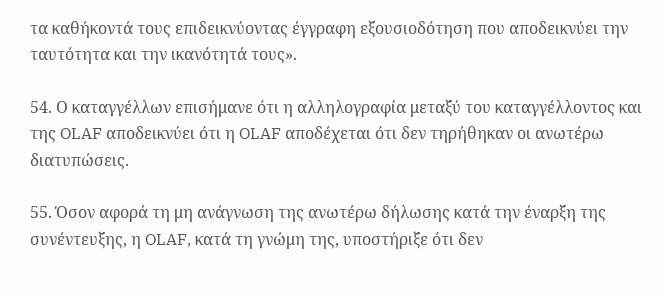τα καθήκοντά τους επιδεικνύοντας έγγραφη εξουσιοδότηση που αποδεικνύει την ταυτότητα και την ικανότητά τους».

54. Ο καταγγέλλων επισήμανε ότι η αλληλογραφία μεταξύ του καταγγέλλοντος και της OLAF αποδεικνύει ότι η OLAF αποδέχεται ότι δεν τηρήθηκαν οι ανωτέρω διατυπώσεις.

55. Όσον αφορά τη μη ανάγνωση της ανωτέρω δήλωσης κατά την έναρξη της συνέντευξης, η OLAF, κατά τη γνώμη της, υποστήριξε ότι δεν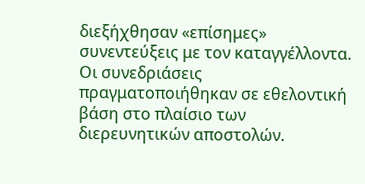διεξήχθησαν «επίσημες» συνεντεύξεις με τον καταγγέλλοντα. Οι συνεδριάσεις πραγματοποιήθηκαν σε εθελοντική βάση στο πλαίσιο των διερευνητικών αποστολών.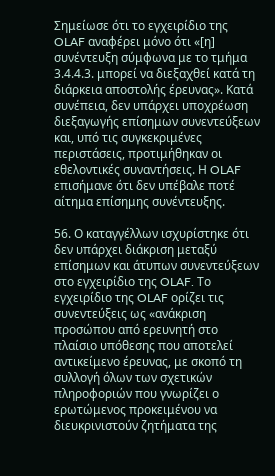Σημείωσε ότι το εγχειρίδιο της OLAF αναφέρει μόνο ότι «[η] συνέντευξη σύμφωνα με το τμήμα 3.4.4.3. μπορεί να διεξαχθεί κατά τη διάρκεια αποστολής έρευνας». Κατά συνέπεια, δεν υπάρχει υποχρέωση διεξαγωγής επίσημων συνεντεύξεων και, υπό τις συγκεκριμένες περιστάσεις, προτιμήθηκαν οι εθελοντικές συναντήσεις. Η OLAF επισήμανε ότι δεν υπέβαλε ποτέ αίτημα επίσημης συνέντευξης.

56. Ο καταγγέλλων ισχυρίστηκε ότι δεν υπάρχει διάκριση μεταξύ επίσημων και άτυπων συνεντεύξεων στο εγχειρίδιο της OLAF. Το εγχειρίδιο της OLAF ορίζει τις συνεντεύξεις ως «ανάκριση προσώπου από ερευνητή στο πλαίσιο υπόθεσης που αποτελεί αντικείμενο έρευνας, με σκοπό τη συλλογή όλων των σχετικών πληροφοριών που γνωρίζει ο ερωτώμενος προκειμένου να διευκρινιστούν ζητήματα της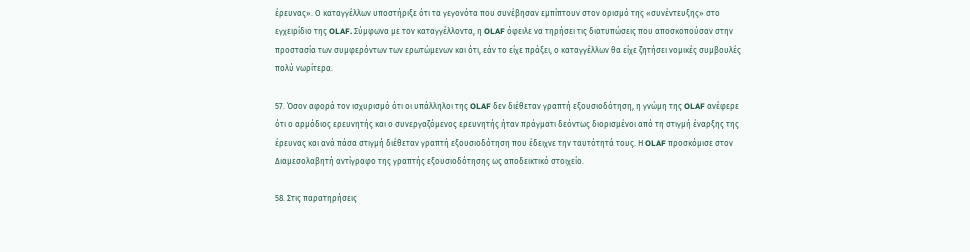έρευνας». Ο καταγγέλλων υποστήριξε ότι τα γεγονότα που συνέβησαν εμπίπτουν στον ορισμό της «συνέντευξης» στο εγχειρίδιο της OLAF. Σύμφωνα με τον καταγγέλλοντα, η OLAF όφειλε να τηρήσει τις διατυπώσεις που αποσκοπούσαν στην προστασία των συμφερόντων των ερωτώμενων και ότι, εάν το είχε πράξει, ο καταγγέλλων θα είχε ζητήσει νομικές συμβουλές πολύ νωρίτερα.

57. Όσον αφορά τον ισχυρισμό ότι οι υπάλληλοι της OLAF δεν διέθεταν γραπτή εξουσιοδότηση, η γνώμη της OLAF ανέφερε ότι ο αρμόδιος ερευνητής και ο συνεργαζόμενος ερευνητής ήταν πράγματι δεόντως διορισμένοι από τη στιγμή έναρξης της έρευνας και ανά πάσα στιγμή διέθεταν γραπτή εξουσιοδότηση που έδειχνε την ταυτότητά τους. Η OLAF προσκόμισε στον Διαμεσολαβητή αντίγραφο της γραπτής εξουσιοδότησης ως αποδεικτικό στοιχείο.

58. Στις παρατηρήσεις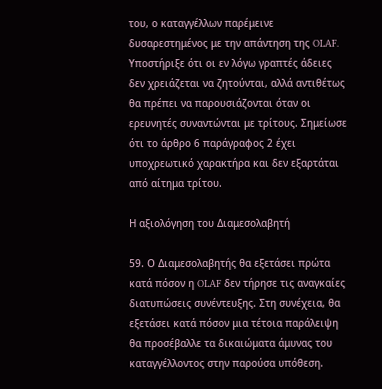του, ο καταγγέλλων παρέμεινε δυσαρεστημένος με την απάντηση της OLAF. Υποστήριξε ότι οι εν λόγω γραπτές άδειες δεν χρειάζεται να ζητούνται, αλλά αντιθέτως θα πρέπει να παρουσιάζονται όταν οι ερευνητές συναντώνται με τρίτους. Σημείωσε ότι το άρθρο 6 παράγραφος 2 έχει υποχρεωτικό χαρακτήρα και δεν εξαρτάται από αίτημα τρίτου.

Η αξιολόγηση του Διαμεσολαβητή

59. Ο Διαμεσολαβητής θα εξετάσει πρώτα κατά πόσον η OLAF δεν τήρησε τις αναγκαίες διατυπώσεις συνέντευξης. Στη συνέχεια, θα εξετάσει κατά πόσον μια τέτοια παράλειψη θα προσέβαλλε τα δικαιώματα άμυνας του καταγγέλλοντος στην παρούσα υπόθεση.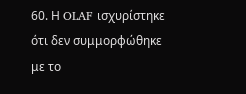60. Η OLAF ισχυρίστηκε ότι δεν συμμορφώθηκε με το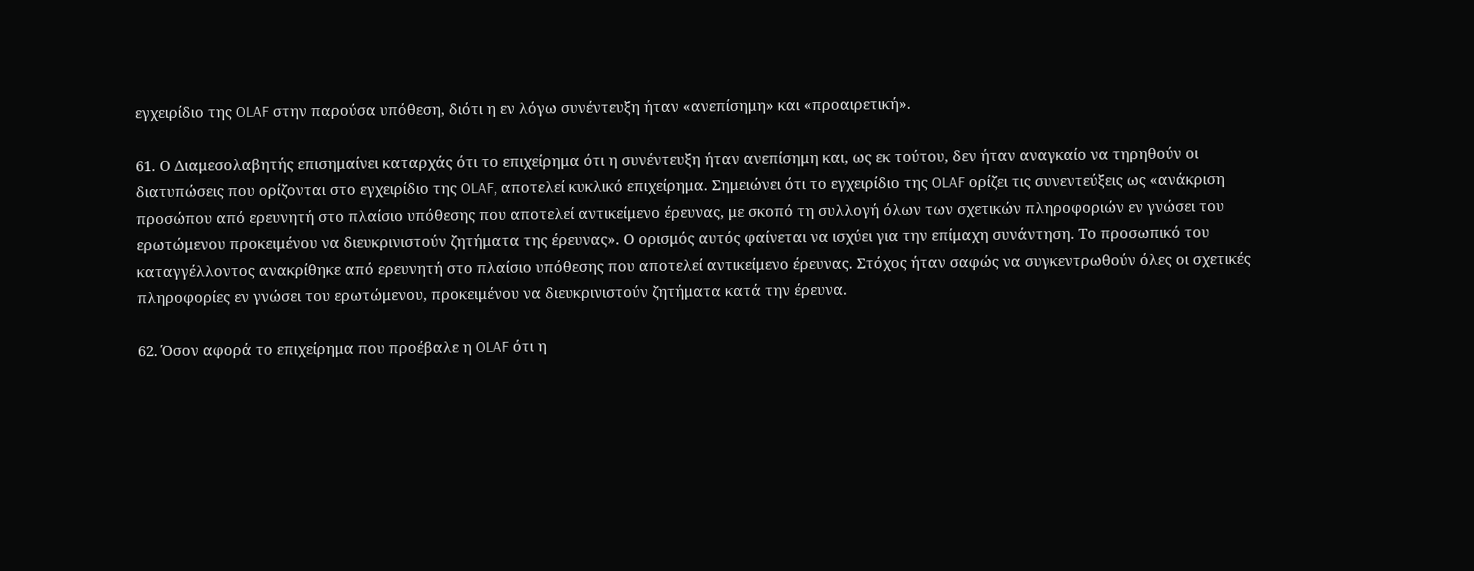εγχειρίδιο της OLAF στην παρούσα υπόθεση, διότι η εν λόγω συνέντευξη ήταν «ανεπίσημη» και «προαιρετική».

61. Ο Διαμεσολαβητής επισημαίνει καταρχάς ότι το επιχείρημα ότι η συνέντευξη ήταν ανεπίσημη και, ως εκ τούτου, δεν ήταν αναγκαίο να τηρηθούν οι διατυπώσεις που ορίζονται στο εγχειρίδιο της OLAF, αποτελεί κυκλικό επιχείρημα. Σημειώνει ότι το εγχειρίδιο της OLAF ορίζει τις συνεντεύξεις ως «ανάκριση προσώπου από ερευνητή στο πλαίσιο υπόθεσης που αποτελεί αντικείμενο έρευνας, με σκοπό τη συλλογή όλων των σχετικών πληροφοριών εν γνώσει του ερωτώμενου προκειμένου να διευκρινιστούν ζητήματα της έρευνας». Ο ορισμός αυτός φαίνεται να ισχύει για την επίμαχη συνάντηση. Το προσωπικό του καταγγέλλοντος ανακρίθηκε από ερευνητή στο πλαίσιο υπόθεσης που αποτελεί αντικείμενο έρευνας. Στόχος ήταν σαφώς να συγκεντρωθούν όλες οι σχετικές πληροφορίες εν γνώσει του ερωτώμενου, προκειμένου να διευκρινιστούν ζητήματα κατά την έρευνα.

62. Όσον αφορά το επιχείρημα που προέβαλε η OLAF ότι η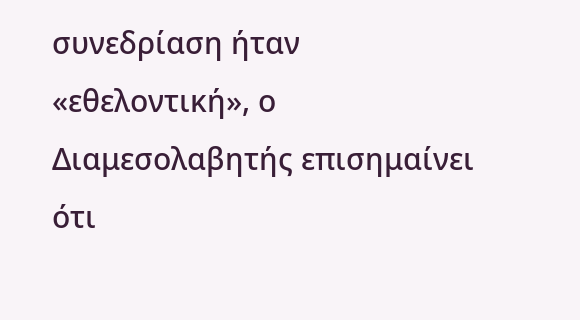συνεδρίαση ήταν «εθελοντική», ο Διαμεσολαβητής επισημαίνει ότι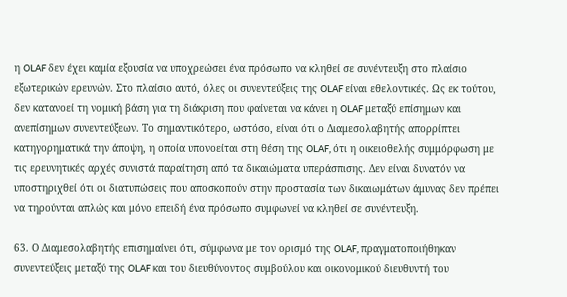η OLAF δεν έχει καμία εξουσία να υποχρεώσει ένα πρόσωπο να κληθεί σε συνέντευξη στο πλαίσιο εξωτερικών ερευνών. Στο πλαίσιο αυτό, όλες οι συνεντεύξεις της OLAF είναι εθελοντικές. Ως εκ τούτου, δεν κατανοεί τη νομική βάση για τη διάκριση που φαίνεται να κάνει η OLAF μεταξύ επίσημων και ανεπίσημων συνεντεύξεων. Το σημαντικότερο, ωστόσο, είναι ότι ο Διαμεσολαβητής απορρίπτει κατηγορηματικά την άποψη, η οποία υπονοείται στη θέση της OLAF, ότι η οικειοθελής συμμόρφωση με τις ερευνητικές αρχές συνιστά παραίτηση από τα δικαιώματα υπεράσπισης. Δεν είναι δυνατόν να υποστηριχθεί ότι οι διατυπώσεις που αποσκοπούν στην προστασία των δικαιωμάτων άμυνας δεν πρέπει να τηρούνται απλώς και μόνο επειδή ένα πρόσωπο συμφωνεί να κληθεί σε συνέντευξη.

63. Ο Διαμεσολαβητής επισημαίνει ότι, σύμφωνα με τον ορισμό της OLAF, πραγματοποιήθηκαν συνεντεύξεις μεταξύ της OLAF και του διευθύνοντος συμβούλου και οικονομικού διευθυντή του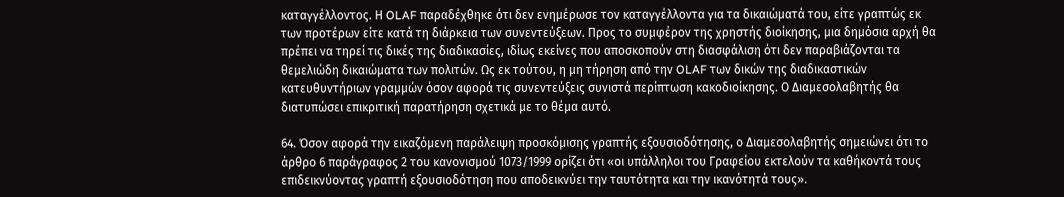καταγγέλλοντος. Η OLAF παραδέχθηκε ότι δεν ενημέρωσε τον καταγγέλλοντα για τα δικαιώματά του, είτε γραπτώς εκ των προτέρων είτε κατά τη διάρκεια των συνεντεύξεων. Προς το συμφέρον της χρηστής διοίκησης, μια δημόσια αρχή θα πρέπει να τηρεί τις δικές της διαδικασίες, ιδίως εκείνες που αποσκοπούν στη διασφάλιση ότι δεν παραβιάζονται τα θεμελιώδη δικαιώματα των πολιτών. Ως εκ τούτου, η μη τήρηση από την OLAF των δικών της διαδικαστικών κατευθυντήριων γραμμών όσον αφορά τις συνεντεύξεις συνιστά περίπτωση κακοδιοίκησης. Ο Διαμεσολαβητής θα διατυπώσει επικριτική παρατήρηση σχετικά με το θέμα αυτό.

64. Όσον αφορά την εικαζόμενη παράλειψη προσκόμισης γραπτής εξουσιοδότησης, ο Διαμεσολαβητής σημειώνει ότι το άρθρο 6 παράγραφος 2 του κανονισμού 1073/1999 ορίζει ότι «οι υπάλληλοι του Γραφείου εκτελούν τα καθήκοντά τους επιδεικνύοντας γραπτή εξουσιοδότηση που αποδεικνύει την ταυτότητα και την ικανότητά τους».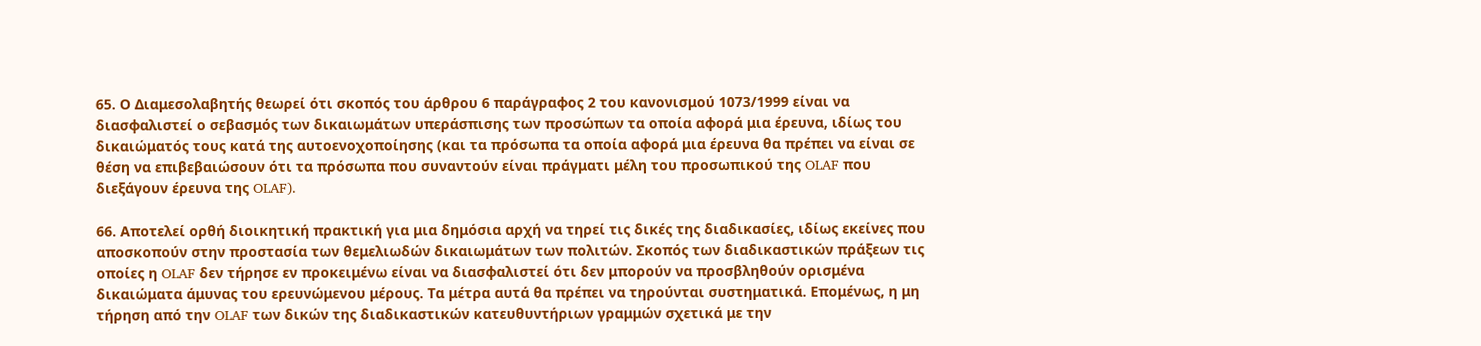65. Ο Διαμεσολαβητής θεωρεί ότι σκοπός του άρθρου 6 παράγραφος 2 του κανονισμού 1073/1999 είναι να διασφαλιστεί ο σεβασμός των δικαιωμάτων υπεράσπισης των προσώπων τα οποία αφορά μια έρευνα, ιδίως του δικαιώματός τους κατά της αυτοενοχοποίησης (και τα πρόσωπα τα οποία αφορά μια έρευνα θα πρέπει να είναι σε θέση να επιβεβαιώσουν ότι τα πρόσωπα που συναντούν είναι πράγματι μέλη του προσωπικού της OLAF που διεξάγουν έρευνα της OLAF).

66. Αποτελεί ορθή διοικητική πρακτική για μια δημόσια αρχή να τηρεί τις δικές της διαδικασίες, ιδίως εκείνες που αποσκοπούν στην προστασία των θεμελιωδών δικαιωμάτων των πολιτών. Σκοπός των διαδικαστικών πράξεων τις οποίες η OLAF δεν τήρησε εν προκειμένω είναι να διασφαλιστεί ότι δεν μπορούν να προσβληθούν ορισμένα δικαιώματα άμυνας του ερευνώμενου μέρους. Τα μέτρα αυτά θα πρέπει να τηρούνται συστηματικά. Επομένως, η μη τήρηση από την OLAF των δικών της διαδικαστικών κατευθυντήριων γραμμών σχετικά με την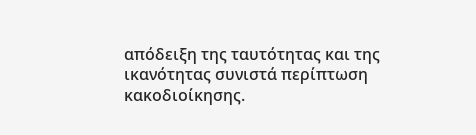απόδειξη της ταυτότητας και της ικανότητας συνιστά περίπτωση κακοδιοίκησης.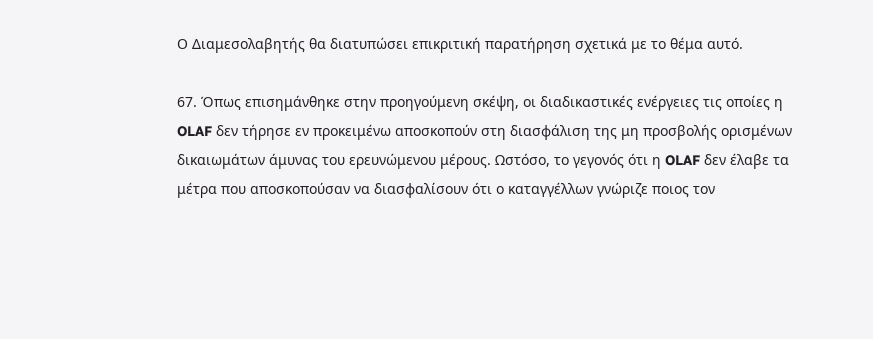Ο Διαμεσολαβητής θα διατυπώσει επικριτική παρατήρηση σχετικά με το θέμα αυτό.

67. Όπως επισημάνθηκε στην προηγούμενη σκέψη, οι διαδικαστικές ενέργειες τις οποίες η OLAF δεν τήρησε εν προκειμένω αποσκοπούν στη διασφάλιση της μη προσβολής ορισμένων δικαιωμάτων άμυνας του ερευνώμενου μέρους. Ωστόσο, το γεγονός ότι η OLAF δεν έλαβε τα μέτρα που αποσκοπούσαν να διασφαλίσουν ότι ο καταγγέλλων γνώριζε ποιος τον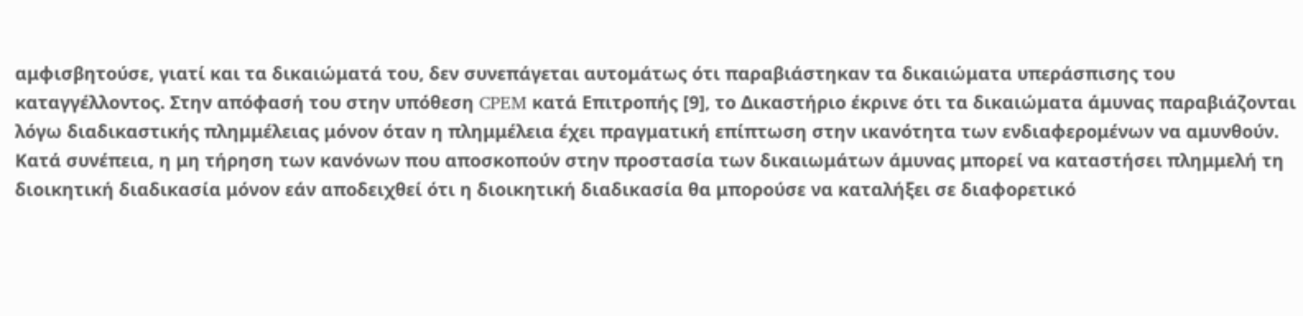αμφισβητούσε, γιατί και τα δικαιώματά του, δεν συνεπάγεται αυτομάτως ότι παραβιάστηκαν τα δικαιώματα υπεράσπισης του καταγγέλλοντος. Στην απόφασή του στην υπόθεση CPEM κατά Επιτροπής [9], το Δικαστήριο έκρινε ότι τα δικαιώματα άμυνας παραβιάζονται λόγω διαδικαστικής πλημμέλειας μόνον όταν η πλημμέλεια έχει πραγματική επίπτωση στην ικανότητα των ενδιαφερομένων να αμυνθούν. Κατά συνέπεια, η μη τήρηση των κανόνων που αποσκοπούν στην προστασία των δικαιωμάτων άμυνας μπορεί να καταστήσει πλημμελή τη διοικητική διαδικασία μόνον εάν αποδειχθεί ότι η διοικητική διαδικασία θα μπορούσε να καταλήξει σε διαφορετικό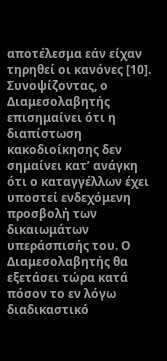αποτέλεσμα εάν είχαν τηρηθεί οι κανόνες [10]. Συνοψίζοντας, ο Διαμεσολαβητής επισημαίνει ότι η διαπίστωση κακοδιοίκησης δεν σημαίνει κατ’ ανάγκη ότι ο καταγγέλλων έχει υποστεί ενδεχόμενη προσβολή των δικαιωμάτων υπεράσπισής του. Ο Διαμεσολαβητής θα εξετάσει τώρα κατά πόσον το εν λόγω διαδικαστικό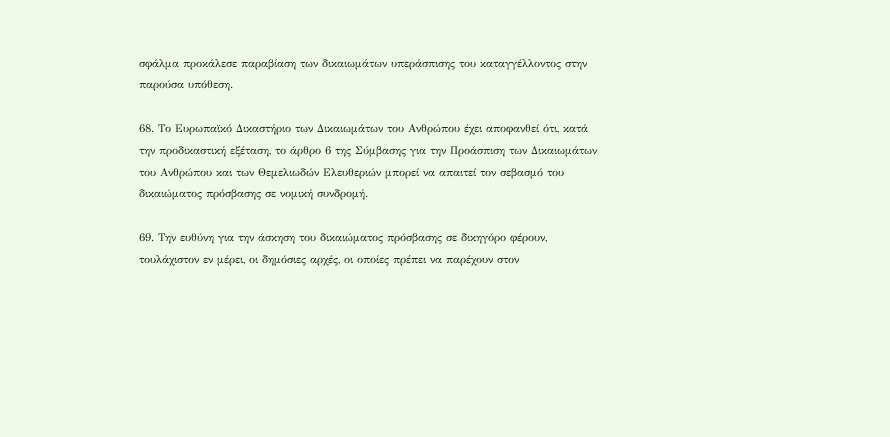σφάλμα προκάλεσε παραβίαση των δικαιωμάτων υπεράσπισης του καταγγέλλοντος στην παρούσα υπόθεση.

68. Το Ευρωπαϊκό Δικαστήριο των Δικαιωμάτων του Ανθρώπου έχει αποφανθεί ότι, κατά την προδικαστική εξέταση, το άρθρο 6 της Σύμβασης για την Προάσπιση των Δικαιωμάτων του Ανθρώπου και των Θεμελιωδών Ελευθεριών μπορεί να απαιτεί τον σεβασμό του δικαιώματος πρόσβασης σε νομική συνδρομή.

69. Την ευθύνη για την άσκηση του δικαιώματος πρόσβασης σε δικηγόρο φέρουν, τουλάχιστον εν μέρει, οι δημόσιες αρχές, οι οποίες πρέπει να παρέχουν στον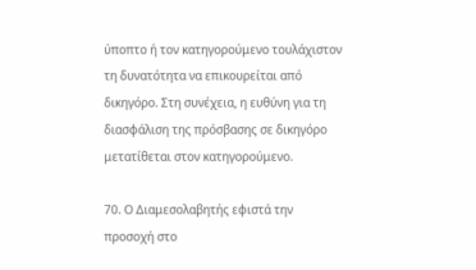ύποπτο ή τον κατηγορούμενο τουλάχιστον τη δυνατότητα να επικουρείται από δικηγόρο. Στη συνέχεια, η ευθύνη για τη διασφάλιση της πρόσβασης σε δικηγόρο μετατίθεται στον κατηγορούμενο.

70. Ο Διαμεσολαβητής εφιστά την προσοχή στο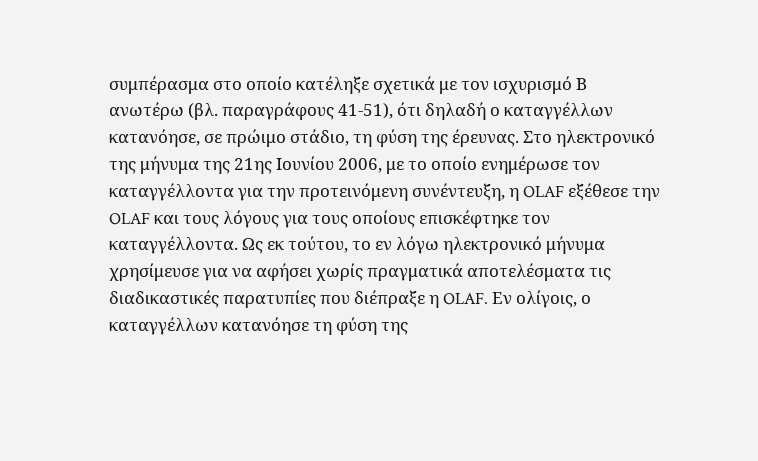συμπέρασμα στο οποίο κατέληξε σχετικά με τον ισχυρισμό Β ανωτέρω (βλ. παραγράφους 41-51), ότι δηλαδή ο καταγγέλλων κατανόησε, σε πρώιμο στάδιο, τη φύση της έρευνας. Στο ηλεκτρονικό της μήνυμα της 21ης Ιουνίου 2006, με το οποίο ενημέρωσε τον καταγγέλλοντα για την προτεινόμενη συνέντευξη, η OLAF εξέθεσε την OLAF και τους λόγους για τους οποίους επισκέφτηκε τον καταγγέλλοντα. Ως εκ τούτου, το εν λόγω ηλεκτρονικό μήνυμα χρησίμευσε για να αφήσει χωρίς πραγματικά αποτελέσματα τις διαδικαστικές παρατυπίες που διέπραξε η OLAF. Εν ολίγοις, ο καταγγέλλων κατανόησε τη φύση της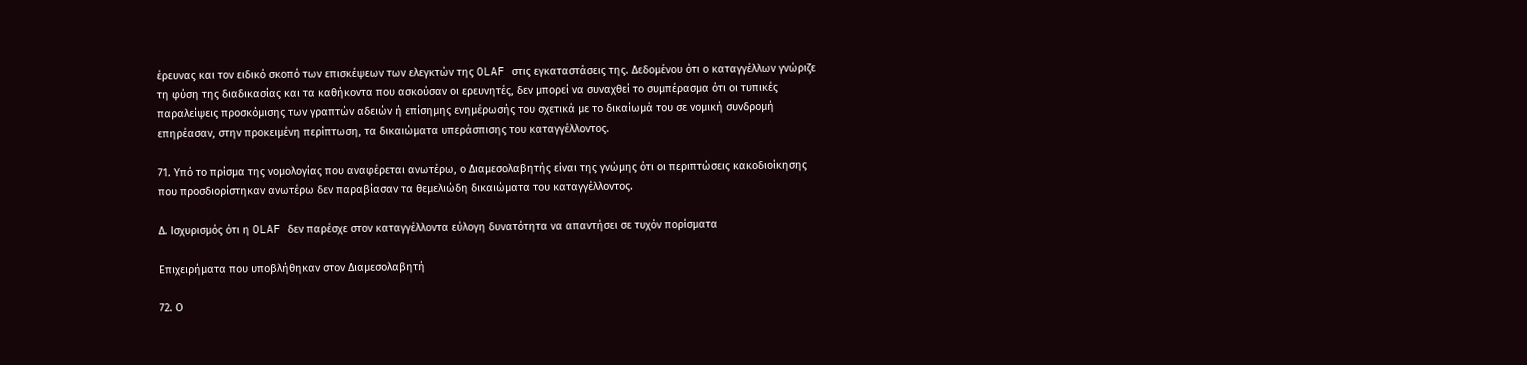έρευνας και τον ειδικό σκοπό των επισκέψεων των ελεγκτών της OLAF στις εγκαταστάσεις της. Δεδομένου ότι ο καταγγέλλων γνώριζε τη φύση της διαδικασίας και τα καθήκοντα που ασκούσαν οι ερευνητές, δεν μπορεί να συναχθεί το συμπέρασμα ότι οι τυπικές παραλείψεις προσκόμισης των γραπτών αδειών ή επίσημης ενημέρωσής του σχετικά με το δικαίωμά του σε νομική συνδρομή επηρέασαν, στην προκειμένη περίπτωση, τα δικαιώματα υπεράσπισης του καταγγέλλοντος.

71. Υπό το πρίσμα της νομολογίας που αναφέρεται ανωτέρω, ο Διαμεσολαβητής είναι της γνώμης ότι οι περιπτώσεις κακοδιοίκησης που προσδιορίστηκαν ανωτέρω δεν παραβίασαν τα θεμελιώδη δικαιώματα του καταγγέλλοντος.

Δ. Ισχυρισμός ότι η OLAF δεν παρέσχε στον καταγγέλλοντα εύλογη δυνατότητα να απαντήσει σε τυχόν πορίσματα

Επιχειρήματα που υποβλήθηκαν στον Διαμεσολαβητή

72. Ο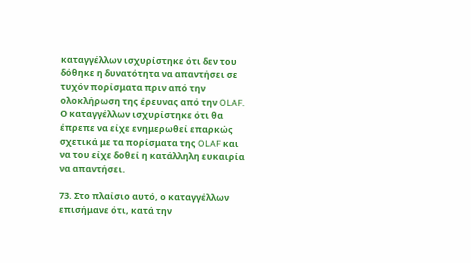καταγγέλλων ισχυρίστηκε ότι δεν του δόθηκε η δυνατότητα να απαντήσει σε τυχόν πορίσματα πριν από την ολοκλήρωση της έρευνας από την OLAF. Ο καταγγέλλων ισχυρίστηκε ότι θα έπρεπε να είχε ενημερωθεί επαρκώς σχετικά με τα πορίσματα της OLAF και να του είχε δοθεί η κατάλληλη ευκαιρία να απαντήσει.

73. Στο πλαίσιο αυτό, ο καταγγέλλων επισήμανε ότι, κατά την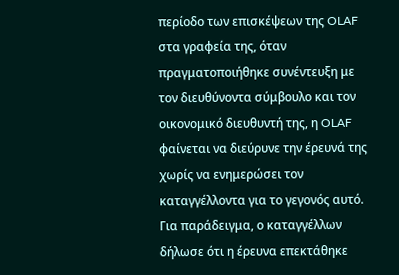περίοδο των επισκέψεων της OLAF στα γραφεία της, όταν πραγματοποιήθηκε συνέντευξη με τον διευθύνοντα σύμβουλο και τον οικονομικό διευθυντή της, η OLAF φαίνεται να διεύρυνε την έρευνά της χωρίς να ενημερώσει τον καταγγέλλοντα για το γεγονός αυτό. Για παράδειγμα, ο καταγγέλλων δήλωσε ότι η έρευνα επεκτάθηκε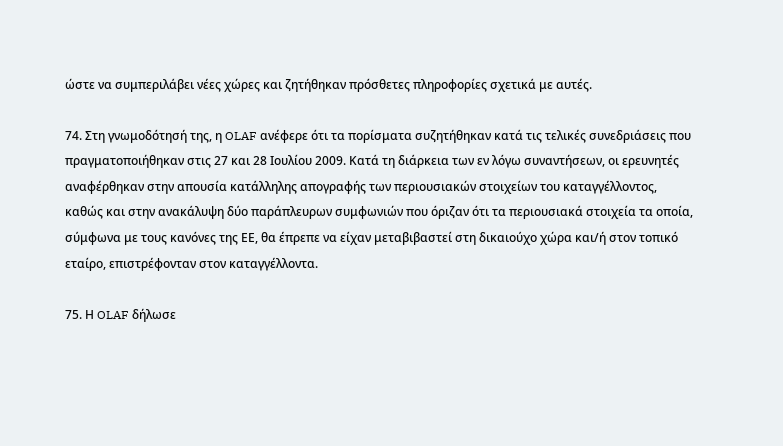ώστε να συμπεριλάβει νέες χώρες και ζητήθηκαν πρόσθετες πληροφορίες σχετικά με αυτές.

74. Στη γνωμοδότησή της, η OLAF ανέφερε ότι τα πορίσματα συζητήθηκαν κατά τις τελικές συνεδριάσεις που πραγματοποιήθηκαν στις 27 και 28 Ιουλίου 2009. Κατά τη διάρκεια των εν λόγω συναντήσεων, οι ερευνητές αναφέρθηκαν στην απουσία κατάλληλης απογραφής των περιουσιακών στοιχείων του καταγγέλλοντος, καθώς και στην ανακάλυψη δύο παράπλευρων συμφωνιών που όριζαν ότι τα περιουσιακά στοιχεία τα οποία, σύμφωνα με τους κανόνες της ΕΕ, θα έπρεπε να είχαν μεταβιβαστεί στη δικαιούχο χώρα και/ή στον τοπικό εταίρο, επιστρέφονταν στον καταγγέλλοντα.

75. Η OLAF δήλωσε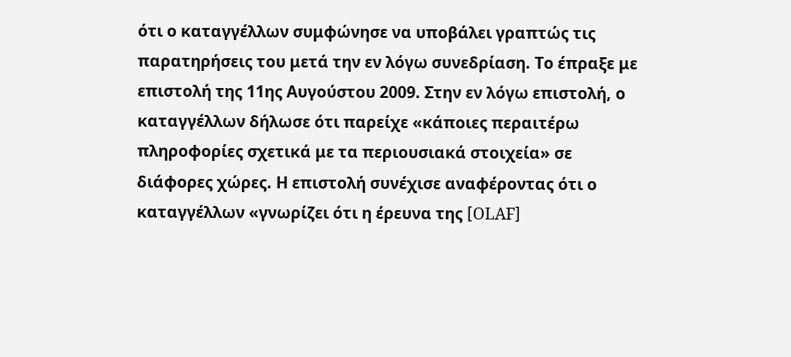ότι ο καταγγέλλων συμφώνησε να υποβάλει γραπτώς τις παρατηρήσεις του μετά την εν λόγω συνεδρίαση. Το έπραξε με επιστολή της 11ης Αυγούστου 2009. Στην εν λόγω επιστολή, ο καταγγέλλων δήλωσε ότι παρείχε «κάποιες περαιτέρω πληροφορίες σχετικά με τα περιουσιακά στοιχεία» σε διάφορες χώρες. Η επιστολή συνέχισε αναφέροντας ότι ο καταγγέλλων «γνωρίζει ότι η έρευνα της [OLAF]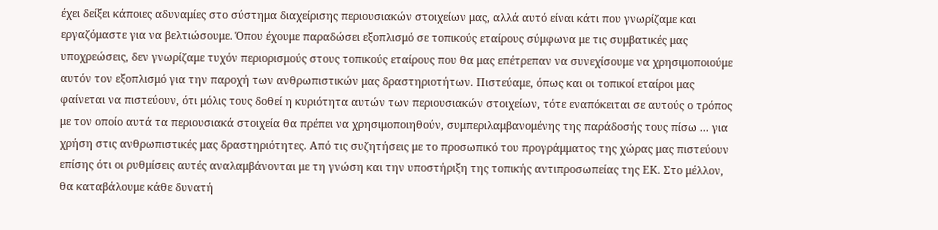έχει δείξει κάποιες αδυναμίες στο σύστημα διαχείρισης περιουσιακών στοιχείων μας, αλλά αυτό είναι κάτι που γνωρίζαμε και εργαζόμαστε για να βελτιώσουμε. Όπου έχουμε παραδώσει εξοπλισμό σε τοπικούς εταίρους σύμφωνα με τις συμβατικές μας υποχρεώσεις, δεν γνωρίζαμε τυχόν περιορισμούς στους τοπικούς εταίρους που θα μας επέτρεπαν να συνεχίσουμε να χρησιμοποιούμε αυτόν τον εξοπλισμό για την παροχή των ανθρωπιστικών μας δραστηριοτήτων. Πιστεύαμε, όπως και οι τοπικοί εταίροι μας φαίνεται να πιστεύουν, ότι μόλις τους δοθεί η κυριότητα αυτών των περιουσιακών στοιχείων, τότε εναπόκειται σε αυτούς ο τρόπος με τον οποίο αυτά τα περιουσιακά στοιχεία θα πρέπει να χρησιμοποιηθούν, συμπεριλαμβανομένης της παράδοσής τους πίσω ... για χρήση στις ανθρωπιστικές μας δραστηριότητες. Από τις συζητήσεις με το προσωπικό του προγράμματος της χώρας μας πιστεύουν επίσης ότι οι ρυθμίσεις αυτές αναλαμβάνονται με τη γνώση και την υποστήριξη της τοπικής αντιπροσωπείας της ΕΚ. Στο μέλλον, θα καταβάλουμε κάθε δυνατή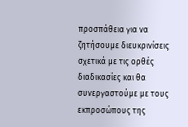προσπάθεια για να ζητήσουμε διευκρινίσεις σχετικά με τις ορθές διαδικασίες και θα συνεργαστούμε με τους εκπροσώπους της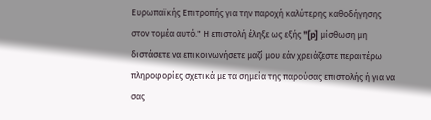Ευρωπαϊκής Επιτροπής για την παροχή καλύτερης καθοδήγησης στον τομέα αυτό." Η επιστολή έληξε ως εξής "[p] μίσθωση μη διστάσετε να επικοινωνήσετε μαζί μου εάν χρειάζεστε περαιτέρω πληροφορίες σχετικά με τα σημεία της παρούσας επιστολής ή για να σας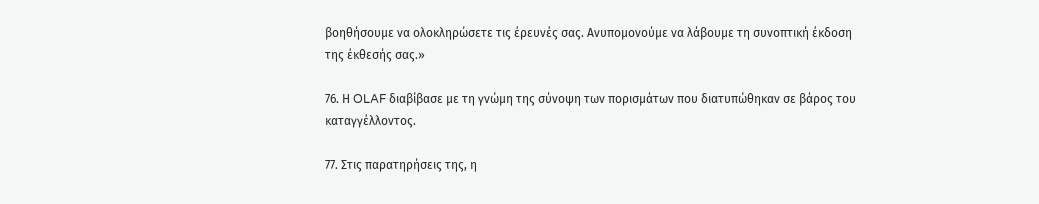βοηθήσουμε να ολοκληρώσετε τις έρευνές σας. Ανυπομονούμε να λάβουμε τη συνοπτική έκδοση της έκθεσής σας.»

76. Η OLAF διαβίβασε με τη γνώμη της σύνοψη των πορισμάτων που διατυπώθηκαν σε βάρος του καταγγέλλοντος.

77. Στις παρατηρήσεις της, η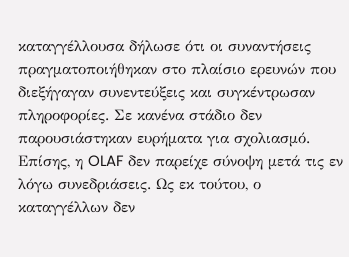καταγγέλλουσα δήλωσε ότι οι συναντήσεις πραγματοποιήθηκαν στο πλαίσιο ερευνών που διεξήγαγαν συνεντεύξεις και συγκέντρωσαν πληροφορίες. Σε κανένα στάδιο δεν παρουσιάστηκαν ευρήματα για σχολιασμό. Επίσης, η OLAF δεν παρείχε σύνοψη μετά τις εν λόγω συνεδριάσεις. Ως εκ τούτου, ο καταγγέλλων δεν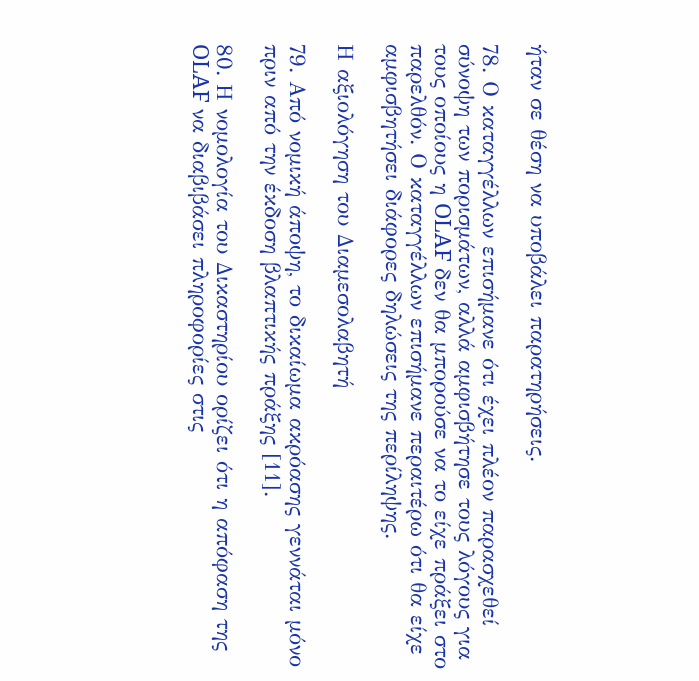ήταν σε θέση να υποβάλει παρατηρήσεις.

78. Ο καταγγέλλων επισήμανε ότι έχει πλέον παρασχεθεί σύνοψη των πορισμάτων, αλλά αμφισβήτησε τους λόγους για τους οποίους η OLAF δεν θα μπορούσε να το είχε πράξει στο παρελθόν. Ο καταγγέλλων επισήμανε περαιτέρω ότι θα είχε αμφισβητήσει διάφορες δηλώσεις της περίληψης.

Η αξιολόγηση του Διαμεσολαβητή

79. Από νομική άποψη, το δικαίωμα ακρόασης γεννάται μόνο πριν από την έκδοση βλαπτικής πράξης [11].

80. Η νομολογία του Δικαστηρίου ορίζει ότι η απόφαση της OLAF να διαβιβάσει πληροφορίες στις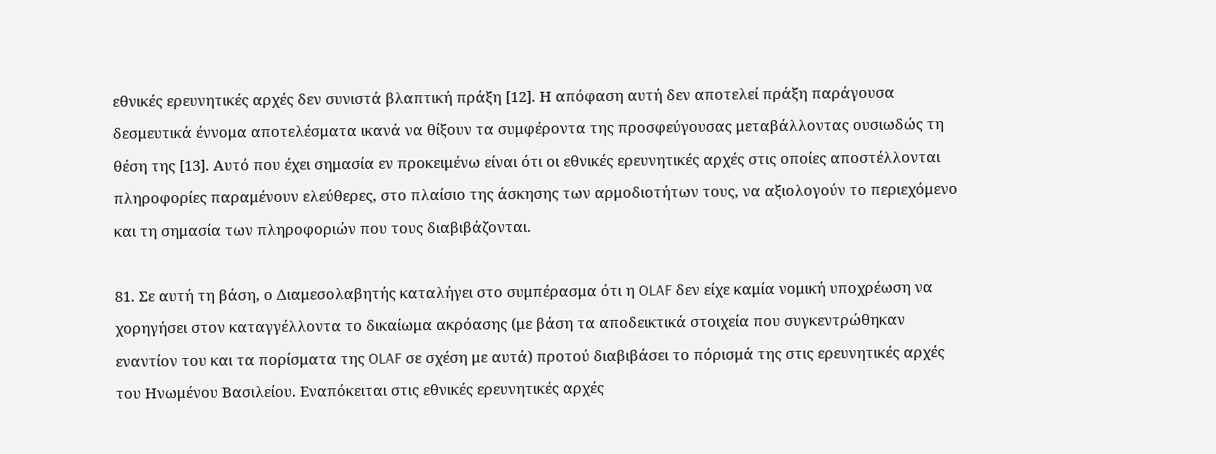εθνικές ερευνητικές αρχές δεν συνιστά βλαπτική πράξη [12]. Η απόφαση αυτή δεν αποτελεί πράξη παράγουσα δεσμευτικά έννομα αποτελέσματα ικανά να θίξουν τα συμφέροντα της προσφεύγουσας μεταβάλλοντας ουσιωδώς τη θέση της [13]. Αυτό που έχει σημασία εν προκειμένω είναι ότι οι εθνικές ερευνητικές αρχές στις οποίες αποστέλλονται πληροφορίες παραμένουν ελεύθερες, στο πλαίσιο της άσκησης των αρμοδιοτήτων τους, να αξιολογούν το περιεχόμενο και τη σημασία των πληροφοριών που τους διαβιβάζονται.

81. Σε αυτή τη βάση, ο Διαμεσολαβητής καταλήγει στο συμπέρασμα ότι η OLAF δεν είχε καμία νομική υποχρέωση να χορηγήσει στον καταγγέλλοντα το δικαίωμα ακρόασης (με βάση τα αποδεικτικά στοιχεία που συγκεντρώθηκαν εναντίον του και τα πορίσματα της OLAF σε σχέση με αυτά) προτού διαβιβάσει το πόρισμά της στις ερευνητικές αρχές του Ηνωμένου Βασιλείου. Εναπόκειται στις εθνικές ερευνητικές αρχές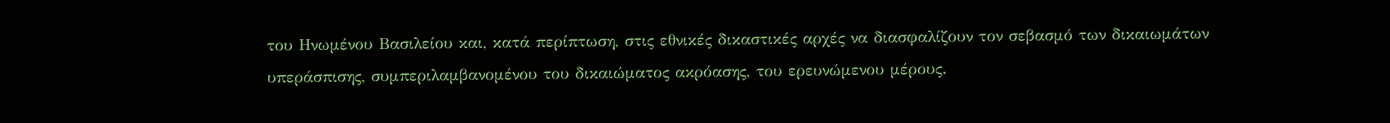του Ηνωμένου Βασιλείου και, κατά περίπτωση, στις εθνικές δικαστικές αρχές να διασφαλίζουν τον σεβασμό των δικαιωμάτων υπεράσπισης, συμπεριλαμβανομένου του δικαιώματος ακρόασης, του ερευνώμενου μέρους.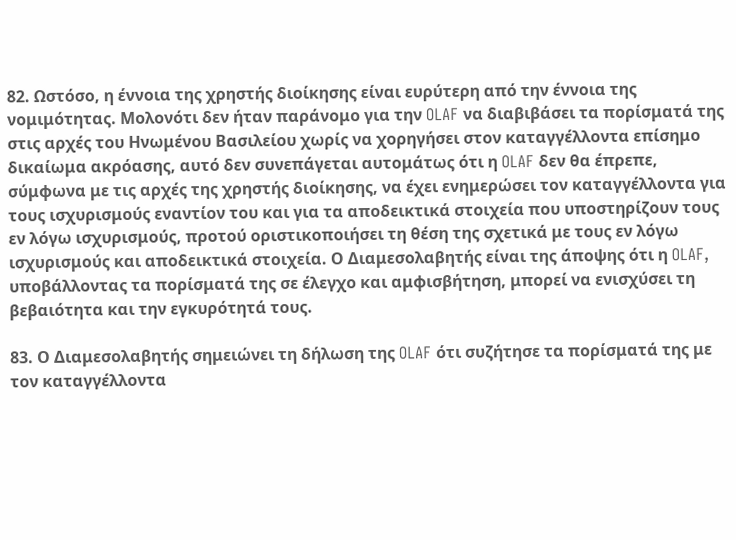82. Ωστόσο, η έννοια της χρηστής διοίκησης είναι ευρύτερη από την έννοια της νομιμότητας. Μολονότι δεν ήταν παράνομο για την OLAF να διαβιβάσει τα πορίσματά της στις αρχές του Ηνωμένου Βασιλείου χωρίς να χορηγήσει στον καταγγέλλοντα επίσημο δικαίωμα ακρόασης, αυτό δεν συνεπάγεται αυτομάτως ότι η OLAF δεν θα έπρεπε, σύμφωνα με τις αρχές της χρηστής διοίκησης, να έχει ενημερώσει τον καταγγέλλοντα για τους ισχυρισμούς εναντίον του και για τα αποδεικτικά στοιχεία που υποστηρίζουν τους εν λόγω ισχυρισμούς, προτού οριστικοποιήσει τη θέση της σχετικά με τους εν λόγω ισχυρισμούς και αποδεικτικά στοιχεία. Ο Διαμεσολαβητής είναι της άποψης ότι η OLAF, υποβάλλοντας τα πορίσματά της σε έλεγχο και αμφισβήτηση, μπορεί να ενισχύσει τη βεβαιότητα και την εγκυρότητά τους.

83. Ο Διαμεσολαβητής σημειώνει τη δήλωση της OLAF ότι συζήτησε τα πορίσματά της με τον καταγγέλλοντα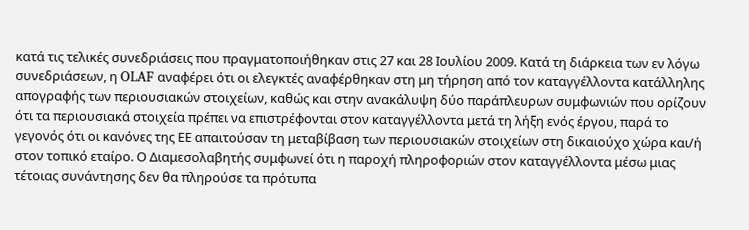κατά τις τελικές συνεδριάσεις που πραγματοποιήθηκαν στις 27 και 28 Ιουλίου 2009. Κατά τη διάρκεια των εν λόγω συνεδριάσεων, η OLAF αναφέρει ότι οι ελεγκτές αναφέρθηκαν στη μη τήρηση από τον καταγγέλλοντα κατάλληλης απογραφής των περιουσιακών στοιχείων, καθώς και στην ανακάλυψη δύο παράπλευρων συμφωνιών που ορίζουν ότι τα περιουσιακά στοιχεία πρέπει να επιστρέφονται στον καταγγέλλοντα μετά τη λήξη ενός έργου, παρά το γεγονός ότι οι κανόνες της ΕΕ απαιτούσαν τη μεταβίβαση των περιουσιακών στοιχείων στη δικαιούχο χώρα και/ή στον τοπικό εταίρο. Ο Διαμεσολαβητής συμφωνεί ότι η παροχή πληροφοριών στον καταγγέλλοντα μέσω μιας τέτοιας συνάντησης δεν θα πληρούσε τα πρότυπα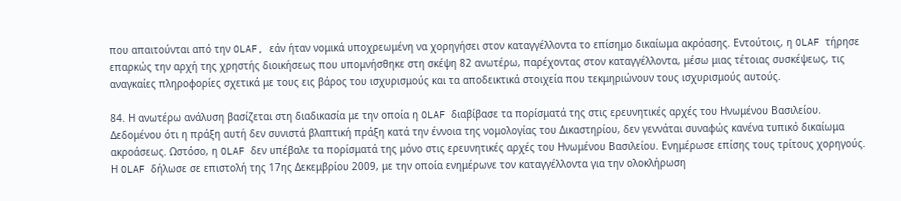που απαιτούνται από την OLAF, εάν ήταν νομικά υποχρεωμένη να χορηγήσει στον καταγγέλλοντα το επίσημο δικαίωμα ακρόασης. Εντούτοις, η OLAF τήρησε επαρκώς την αρχή της χρηστής διοικήσεως που υπομνήσθηκε στη σκέψη 82 ανωτέρω, παρέχοντας στον καταγγέλλοντα, μέσω μιας τέτοιας συσκέψεως, τις αναγκαίες πληροφορίες σχετικά με τους εις βάρος του ισχυρισμούς και τα αποδεικτικά στοιχεία που τεκμηριώνουν τους ισχυρισμούς αυτούς.

84. Η ανωτέρω ανάλυση βασίζεται στη διαδικασία με την οποία η OLAF διαβίβασε τα πορίσματά της στις ερευνητικές αρχές του Ηνωμένου Βασιλείου. Δεδομένου ότι η πράξη αυτή δεν συνιστά βλαπτική πράξη κατά την έννοια της νομολογίας του Δικαστηρίου, δεν γεννάται συναφώς κανένα τυπικό δικαίωμα ακροάσεως. Ωστόσο, η OLAF δεν υπέβαλε τα πορίσματά της μόνο στις ερευνητικές αρχές του Ηνωμένου Βασιλείου. Ενημέρωσε επίσης τους τρίτους χορηγούς. Η OLAF δήλωσε σε επιστολή της 17ης Δεκεμβρίου 2009, με την οποία ενημέρωνε τον καταγγέλλοντα για την ολοκλήρωση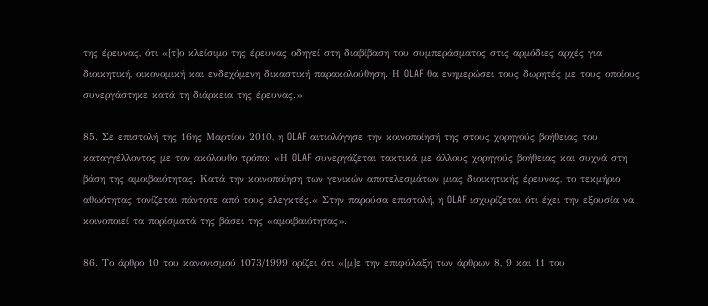της έρευνας, ότι «[τ]ο κλείσιμο της έρευνας οδηγεί στη διαβίβαση του συμπεράσματος στις αρμόδιες αρχές για διοικητική, οικονομική και ενδεχόμενη δικαστική παρακολούθηση. Η OLAF θα ενημερώσει τους δωρητές με τους οποίους συνεργάστηκε κατά τη διάρκεια της έρευνας.»

85. Σε επιστολή της 16ης Μαρτίου 2010, η OLAF αιτιολόγησε την κοινοποίησή της στους χορηγούς βοήθειας του καταγγέλλοντος με τον ακόλουθο τρόπο: «Η OLAF συνεργάζεται τακτικά με άλλους χορηγούς βοήθειας και συχνά στη βάση της αμοιβαιότητας. Κατά την κοινοποίηση των γενικών αποτελεσμάτων μιας διοικητικής έρευνας, το τεκμήριο αθωότητας τονίζεται πάντοτε από τους ελεγκτές.« Στην παρούσα επιστολή, η OLAF ισχυρίζεται ότι έχει την εξουσία να κοινοποιεί τα πορίσματά της βάσει της «αμοιβαιότητας».

86. Το άρθρο 10 του κανονισμού 1073/1999 ορίζει ότι «[μ]ε την επιφύλαξη των άρθρων 8, 9 και 11 του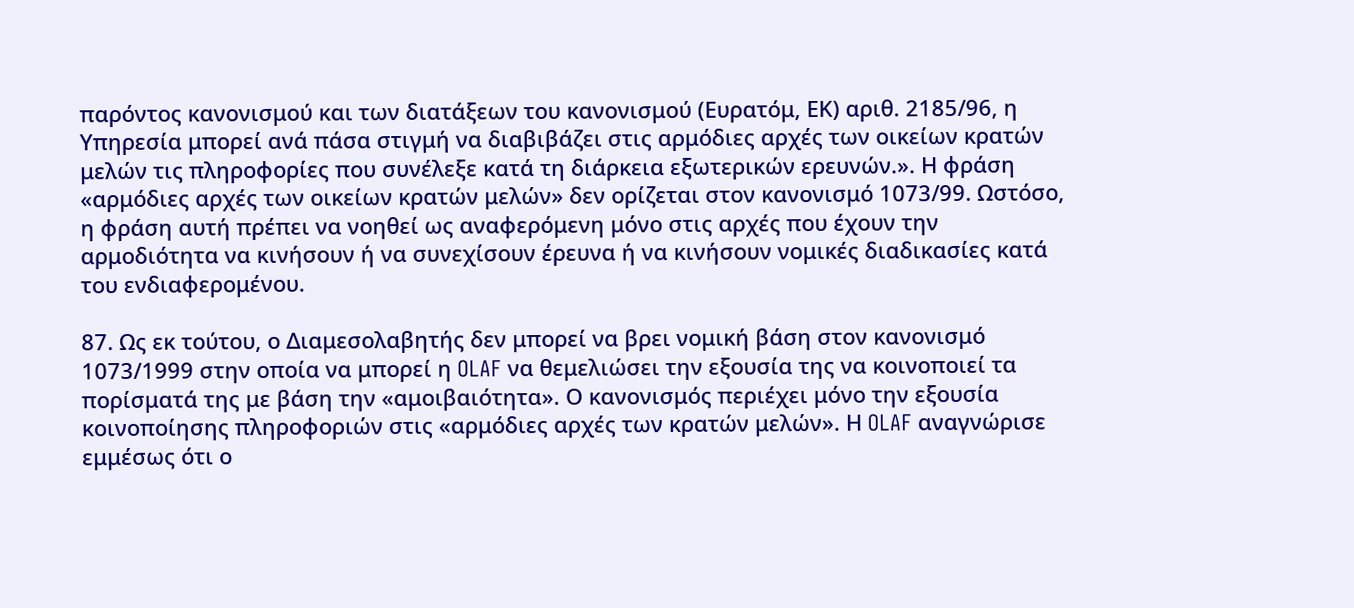παρόντος κανονισμού και των διατάξεων του κανονισμού (Ευρατόμ, ΕΚ) αριθ. 2185/96, η Υπηρεσία μπορεί ανά πάσα στιγμή να διαβιβάζει στις αρμόδιες αρχές των οικείων κρατών μελών τις πληροφορίες που συνέλεξε κατά τη διάρκεια εξωτερικών ερευνών.». Η φράση «αρμόδιες αρχές των οικείων κρατών μελών» δεν ορίζεται στον κανονισμό 1073/99. Ωστόσο, η φράση αυτή πρέπει να νοηθεί ως αναφερόμενη μόνο στις αρχές που έχουν την αρμοδιότητα να κινήσουν ή να συνεχίσουν έρευνα ή να κινήσουν νομικές διαδικασίες κατά του ενδιαφερομένου.

87. Ως εκ τούτου, ο Διαμεσολαβητής δεν μπορεί να βρει νομική βάση στον κανονισμό 1073/1999 στην οποία να μπορεί η OLAF να θεμελιώσει την εξουσία της να κοινοποιεί τα πορίσματά της με βάση την «αμοιβαιότητα». Ο κανονισμός περιέχει μόνο την εξουσία κοινοποίησης πληροφοριών στις «αρμόδιες αρχές των κρατών μελών». Η OLAF αναγνώρισε εμμέσως ότι ο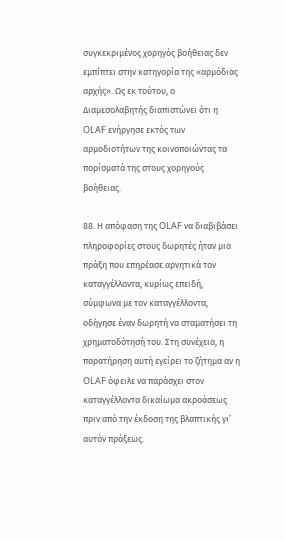συγκεκριμένος χορηγός βοήθειας δεν εμπίπτει στην κατηγορία της «αρμόδιας αρχής». Ως εκ τούτου, ο Διαμεσολαβητής διαπιστώνει ότι η OLAF ενήργησε εκτός των αρμοδιοτήτων της κοινοποιώντας τα πορίσματά της στους χορηγούς βοήθειας.

88. Η απόφαση της OLAF να διαβιβάσει πληροφορίες στους δωρητές ήταν μια πράξη που επηρέασε αρνητικά τον καταγγέλλοντα, κυρίως επειδή, σύμφωνα με τον καταγγέλλοντα, οδήγησε έναν δωρητή να σταματήσει τη χρηματοδότησή του. Στη συνέχεια, η παρατήρηση αυτή εγείρει το ζήτημα αν η OLAF όφειλε να παράσχει στον καταγγέλλοντα δικαίωμα ακροάσεως πριν από την έκδοση της βλαπτικής γι’ αυτόν πράξεως.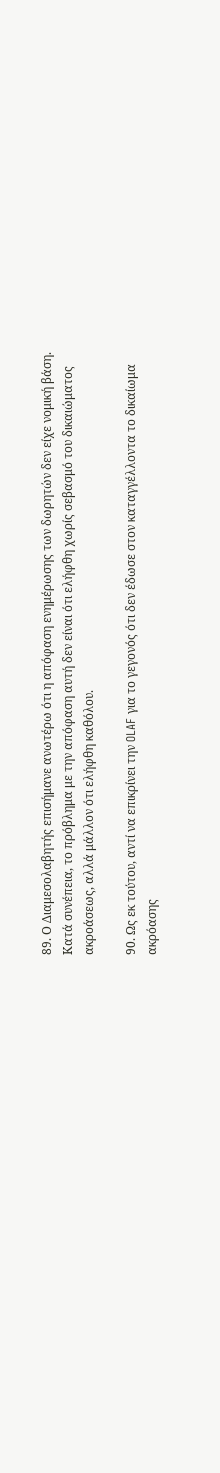89. Ο Διαμεσολαβητής επισήμανε ανωτέρω ότι η απόφαση ενημέρωσης των δωρητών δεν είχε νομική βάση. Κατά συνέπεια, το πρόβλημα με την απόφαση αυτή δεν είναι ότι ελήφθη χωρίς σεβασμό του δικαιώματος ακροάσεως, αλλά μάλλον ότι ελήφθη καθόλου.

90. Ως εκ τούτου, αντί να επικρίνει την OLAF για το γεγονός ότι δεν έδωσε στον καταγγέλλοντα το δικαίωμα ακρόασης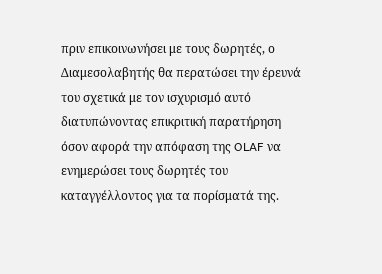πριν επικοινωνήσει με τους δωρητές, ο Διαμεσολαβητής θα περατώσει την έρευνά του σχετικά με τον ισχυρισμό αυτό διατυπώνοντας επικριτική παρατήρηση όσον αφορά την απόφαση της OLAF να ενημερώσει τους δωρητές του καταγγέλλοντος για τα πορίσματά της.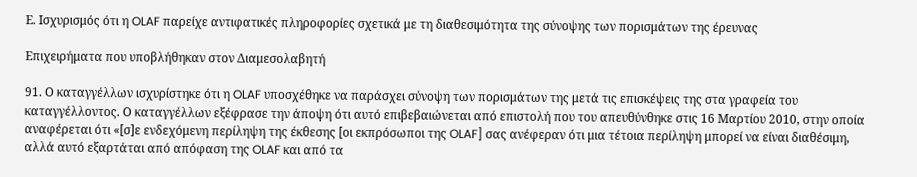Ε. Ισχυρισμός ότι η OLAF παρείχε αντιφατικές πληροφορίες σχετικά με τη διαθεσιμότητα της σύνοψης των πορισμάτων της έρευνας

Επιχειρήματα που υποβλήθηκαν στον Διαμεσολαβητή

91. Ο καταγγέλλων ισχυρίστηκε ότι η OLAF υποσχέθηκε να παράσχει σύνοψη των πορισμάτων της μετά τις επισκέψεις της στα γραφεία του καταγγέλλοντος. Ο καταγγέλλων εξέφρασε την άποψη ότι αυτό επιβεβαιώνεται από επιστολή που του απευθύνθηκε στις 16 Μαρτίου 2010, στην οποία αναφέρεται ότι «[σ]ε ενδεχόμενη περίληψη της έκθεσης [οι εκπρόσωποι της OLAF] σας ανέφεραν ότι μια τέτοια περίληψη μπορεί να είναι διαθέσιμη, αλλά αυτό εξαρτάται από απόφαση της OLAF και από τα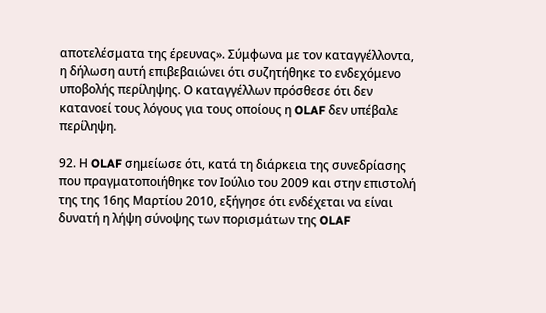αποτελέσματα της έρευνας». Σύμφωνα με τον καταγγέλλοντα, η δήλωση αυτή επιβεβαιώνει ότι συζητήθηκε το ενδεχόμενο υποβολής περίληψης. Ο καταγγέλλων πρόσθεσε ότι δεν κατανοεί τους λόγους για τους οποίους η OLAF δεν υπέβαλε περίληψη.

92. Η OLAF σημείωσε ότι, κατά τη διάρκεια της συνεδρίασης που πραγματοποιήθηκε τον Ιούλιο του 2009 και στην επιστολή της της 16ης Μαρτίου 2010, εξήγησε ότι ενδέχεται να είναι δυνατή η λήψη σύνοψης των πορισμάτων της OLAF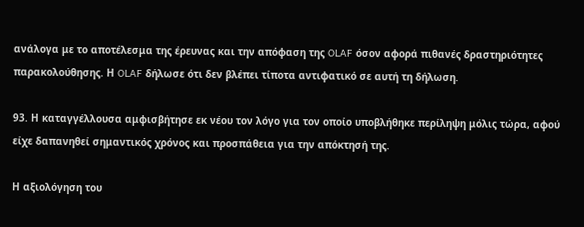ανάλογα με το αποτέλεσμα της έρευνας και την απόφαση της OLAF όσον αφορά πιθανές δραστηριότητες παρακολούθησης. Η OLAF δήλωσε ότι δεν βλέπει τίποτα αντιφατικό σε αυτή τη δήλωση.

93. Η καταγγέλλουσα αμφισβήτησε εκ νέου τον λόγο για τον οποίο υποβλήθηκε περίληψη μόλις τώρα, αφού είχε δαπανηθεί σημαντικός χρόνος και προσπάθεια για την απόκτησή της.

Η αξιολόγηση του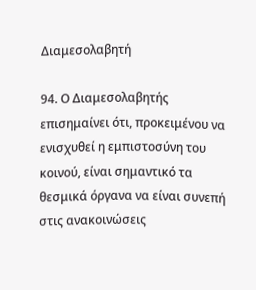Διαμεσολαβητή

94. Ο Διαμεσολαβητής επισημαίνει ότι, προκειμένου να ενισχυθεί η εμπιστοσύνη του κοινού, είναι σημαντικό τα θεσμικά όργανα να είναι συνεπή στις ανακοινώσεις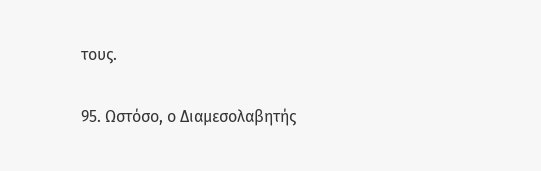τους.

95. Ωστόσο, ο Διαμεσολαβητής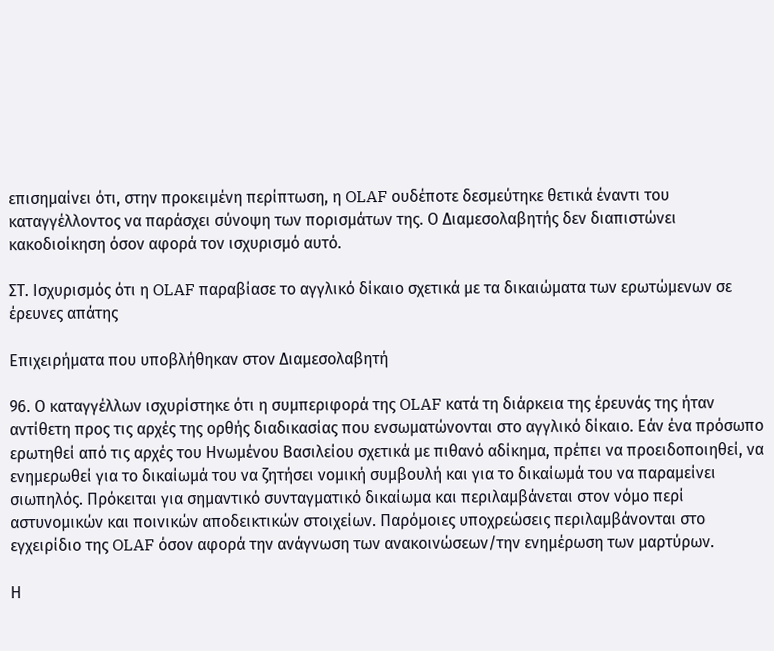επισημαίνει ότι, στην προκειμένη περίπτωση, η OLAF ουδέποτε δεσμεύτηκε θετικά έναντι του καταγγέλλοντος να παράσχει σύνοψη των πορισμάτων της. Ο Διαμεσολαβητής δεν διαπιστώνει κακοδιοίκηση όσον αφορά τον ισχυρισμό αυτό.

ΣΤ. Ισχυρισμός ότι η OLAF παραβίασε το αγγλικό δίκαιο σχετικά με τα δικαιώματα των ερωτώμενων σε έρευνες απάτης

Επιχειρήματα που υποβλήθηκαν στον Διαμεσολαβητή

96. Ο καταγγέλλων ισχυρίστηκε ότι η συμπεριφορά της OLAF κατά τη διάρκεια της έρευνάς της ήταν αντίθετη προς τις αρχές της ορθής διαδικασίας που ενσωματώνονται στο αγγλικό δίκαιο. Εάν ένα πρόσωπο ερωτηθεί από τις αρχές του Ηνωμένου Βασιλείου σχετικά με πιθανό αδίκημα, πρέπει να προειδοποιηθεί, να ενημερωθεί για το δικαίωμά του να ζητήσει νομική συμβουλή και για το δικαίωμά του να παραμείνει σιωπηλός. Πρόκειται για σημαντικό συνταγματικό δικαίωμα και περιλαμβάνεται στον νόμο περί αστυνομικών και ποινικών αποδεικτικών στοιχείων. Παρόμοιες υποχρεώσεις περιλαμβάνονται στο εγχειρίδιο της OLAF όσον αφορά την ανάγνωση των ανακοινώσεων/την ενημέρωση των μαρτύρων.

Η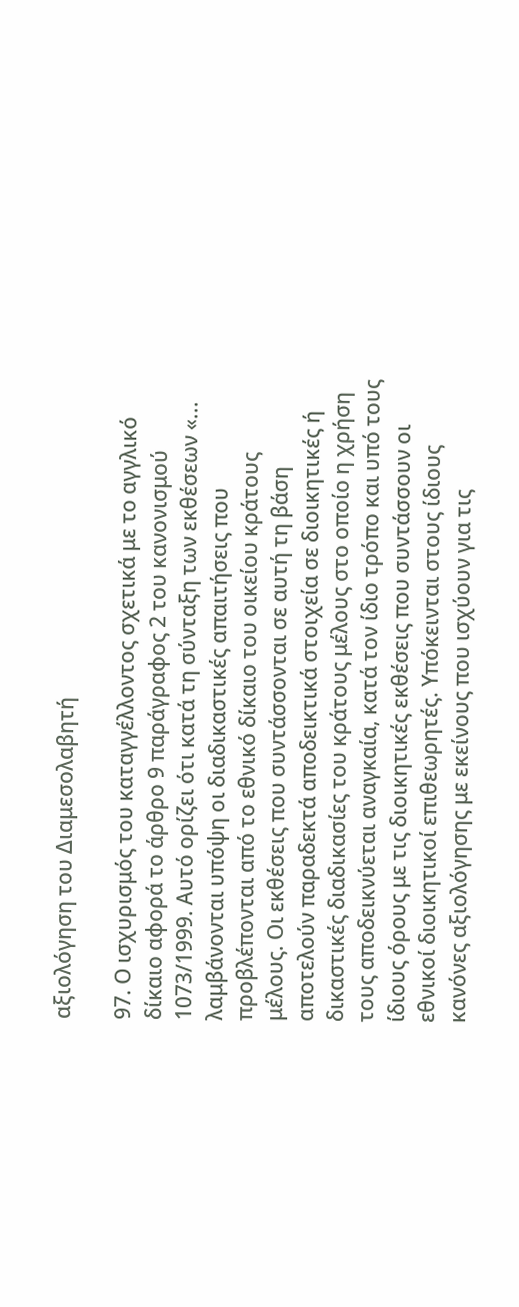αξιολόγηση του Διαμεσολαβητή

97. Ο ισχυρισμός του καταγγέλλοντος σχετικά με το αγγλικό δίκαιο αφορά το άρθρο 9 παράγραφος 2 του κανονισμού 1073/1999. Αυτό ορίζει ότι κατά τη σύνταξη των εκθέσεων «... λαμβάνονται υπόψη οι διαδικαστικές απαιτήσεις που προβλέπονται από το εθνικό δίκαιο του οικείου κράτους μέλους. Οι εκθέσεις που συντάσσονται σε αυτή τη βάση αποτελούν παραδεκτά αποδεικτικά στοιχεία σε διοικητικές ή δικαστικές διαδικασίες του κράτους μέλους στο οποίο η χρήση τους αποδεικνύεται αναγκαία, κατά τον ίδιο τρόπο και υπό τους ίδιους όρους με τις διοικητικές εκθέσεις που συντάσσουν οι εθνικοί διοικητικοί επιθεωρητές. Υπόκεινται στους ίδιους κανόνες αξιολόγησης με εκείνους που ισχύουν για τις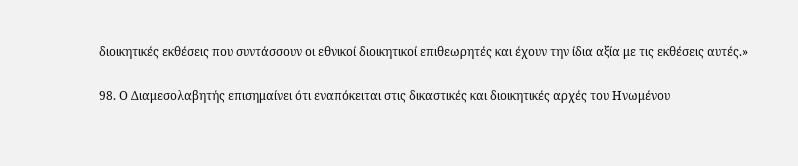διοικητικές εκθέσεις που συντάσσουν οι εθνικοί διοικητικοί επιθεωρητές και έχουν την ίδια αξία με τις εκθέσεις αυτές.»

98. Ο Διαμεσολαβητής επισημαίνει ότι εναπόκειται στις δικαστικές και διοικητικές αρχές του Ηνωμένου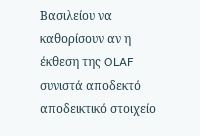Βασιλείου να καθορίσουν αν η έκθεση της OLAF συνιστά αποδεκτό αποδεικτικό στοιχείο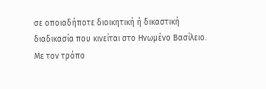σε οποιαδήποτε διοικητική ή δικαστική διαδικασία που κινείται στο Ηνωμένο Βασίλειο. Με τον τρόπο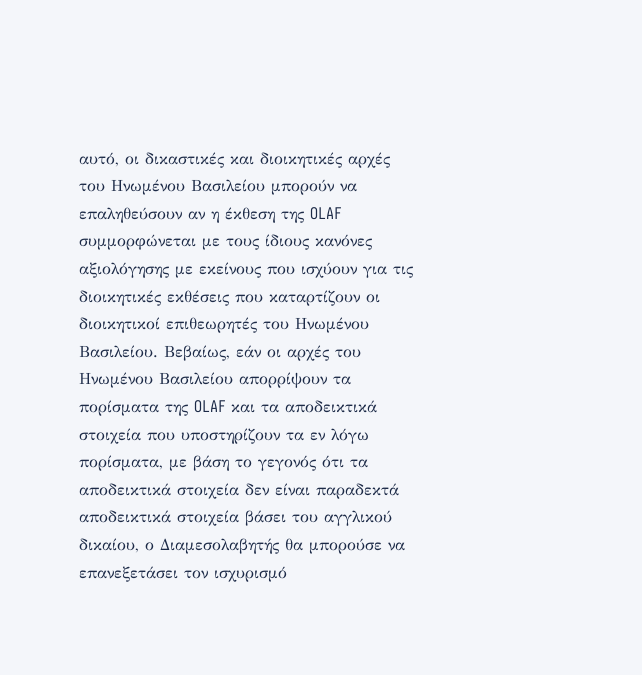αυτό, οι δικαστικές και διοικητικές αρχές του Ηνωμένου Βασιλείου μπορούν να επαληθεύσουν αν η έκθεση της OLAF συμμορφώνεται με τους ίδιους κανόνες αξιολόγησης με εκείνους που ισχύουν για τις διοικητικές εκθέσεις που καταρτίζουν οι διοικητικοί επιθεωρητές του Ηνωμένου Βασιλείου. Βεβαίως, εάν οι αρχές του Ηνωμένου Βασιλείου απορρίψουν τα πορίσματα της OLAF και τα αποδεικτικά στοιχεία που υποστηρίζουν τα εν λόγω πορίσματα, με βάση το γεγονός ότι τα αποδεικτικά στοιχεία δεν είναι παραδεκτά αποδεικτικά στοιχεία βάσει του αγγλικού δικαίου, ο Διαμεσολαβητής θα μπορούσε να επανεξετάσει τον ισχυρισμό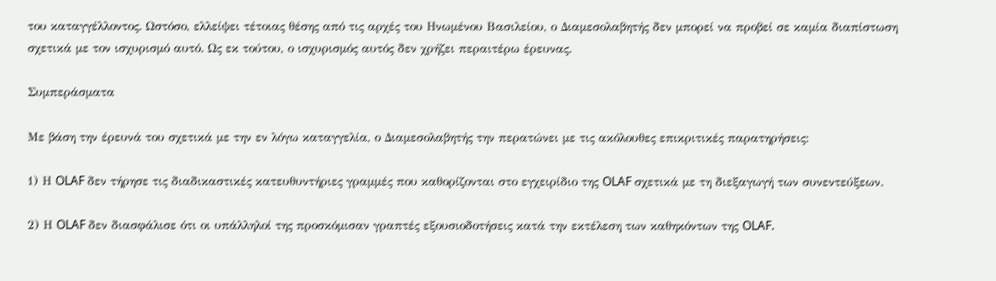του καταγγέλλοντος. Ωστόσο, ελλείψει τέτοιας θέσης από τις αρχές του Ηνωμένου Βασιλείου, ο Διαμεσολαβητής δεν μπορεί να προβεί σε καμία διαπίστωση σχετικά με τον ισχυρισμό αυτό. Ως εκ τούτου, ο ισχυρισμός αυτός δεν χρήζει περαιτέρω έρευνας.

Συμπεράσματα

Με βάση την έρευνά του σχετικά με την εν λόγω καταγγελία, ο Διαμεσολαβητής την περατώνει με τις ακόλουθες επικριτικές παρατηρήσεις:

1) Η OLAF δεν τήρησε τις διαδικαστικές κατευθυντήριες γραμμές που καθορίζονται στο εγχειρίδιο της OLAF σχετικά με τη διεξαγωγή των συνεντεύξεων.

2) Η OLAF δεν διασφάλισε ότι οι υπάλληλοί της προσκόμισαν γραπτές εξουσιοδοτήσεις κατά την εκτέλεση των καθηκόντων της OLAF.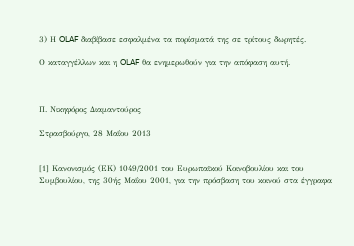3) Η OLAF διαβίβασε εσφαλμένα τα πορίσματά της σε τρίτους δωρητές.

Ο καταγγέλλων και η OLAF θα ενημερωθούν για την απόφαση αυτή.



Π. Νικηφόρος Διαμαντούρος

Στρασβούργο, 28 Μαΐου 2013


[1] Κανονισμός (ΕΚ) 1049/2001 του Ευρωπαϊκού Κοινοβουλίου και του Συμβουλίου, της 30ής Μαΐου 2001, για την πρόσβαση του κοινού στα έγγραφα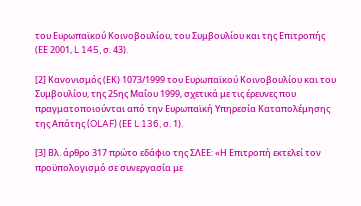του Ευρωπαϊκού Κοινοβουλίου, του Συμβουλίου και της Επιτροπής (ΕΕ 2001, L 145, σ. 43).

[2] Κανονισμός (ΕΚ) 1073/1999 του Ευρωπαϊκού Κοινοβουλίου και του Συμβουλίου, της 25ης Μαΐου 1999, σχετικά με τις έρευνες που πραγματοποιούνται από την Ευρωπαϊκή Υπηρεσία Καταπολέμησης της Απάτης (OLAF) (ΕΕ L 136, σ. 1).

[3] Βλ. άρθρο 317 πρώτο εδάφιο της ΣΛΕΕ: «Η Επιτροπή εκτελεί τον προϋπολογισμό σε συνεργασία με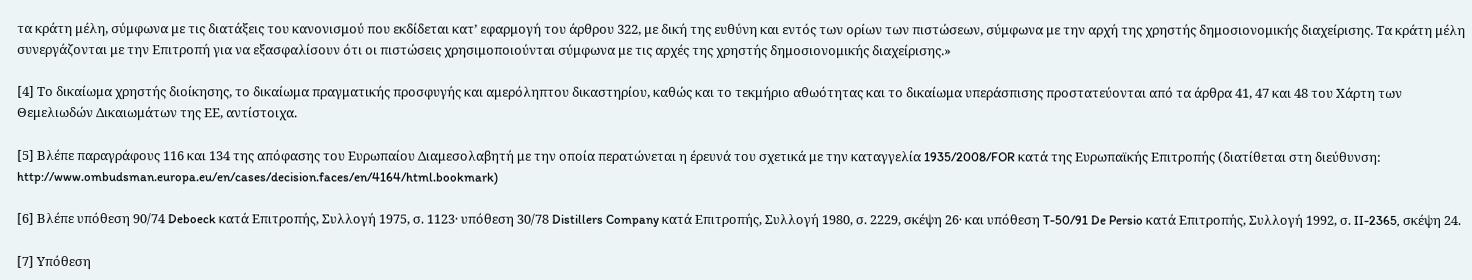τα κράτη μέλη, σύμφωνα με τις διατάξεις του κανονισμού που εκδίδεται κατ’ εφαρμογή του άρθρου 322, με δική της ευθύνη και εντός των ορίων των πιστώσεων, σύμφωνα με την αρχή της χρηστής δημοσιονομικής διαχείρισης. Τα κράτη μέλη συνεργάζονται με την Επιτροπή για να εξασφαλίσουν ότι οι πιστώσεις χρησιμοποιούνται σύμφωνα με τις αρχές της χρηστής δημοσιονομικής διαχείρισης.»

[4] Το δικαίωμα χρηστής διοίκησης, το δικαίωμα πραγματικής προσφυγής και αμερόληπτου δικαστηρίου, καθώς και το τεκμήριο αθωότητας και το δικαίωμα υπεράσπισης προστατεύονται από τα άρθρα 41, 47 και 48 του Χάρτη των Θεμελιωδών Δικαιωμάτων της ΕΕ, αντίστοιχα.

[5] Βλέπε παραγράφους 116 και 134 της απόφασης του Ευρωπαίου Διαμεσολαβητή με την οποία περατώνεται η έρευνά του σχετικά με την καταγγελία 1935/2008/FOR κατά της Ευρωπαϊκής Επιτροπής (διατίθεται στη διεύθυνση: http://www.ombudsman.europa.eu/en/cases/decision.faces/en/4164/html.bookmark)

[6] Βλέπε υπόθεση 90/74 Deboeck κατά Επιτροπής, Συλλογή 1975, σ. 1123· υπόθεση 30/78 Distillers Company κατά Επιτροπής, Συλλογή 1980, σ. 2229, σκέψη 26· και υπόθεση T-50/91 De Persio κατά Επιτροπής, Συλλογή 1992, σ. II-2365, σκέψη 24.

[7] Υπόθεση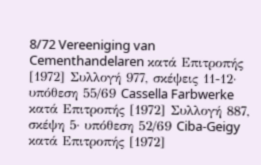8/72 Vereeniging van Cementhandelaren κατά Επιτροπής [1972] Συλλογή 977, σκέψεις 11-12· υπόθεση 55/69 Cassella Farbwerke κατά Επιτροπής [1972] Συλλογή 887, σκέψη 5· υπόθεση 52/69 Ciba-Geigy κατά Επιτροπής [1972]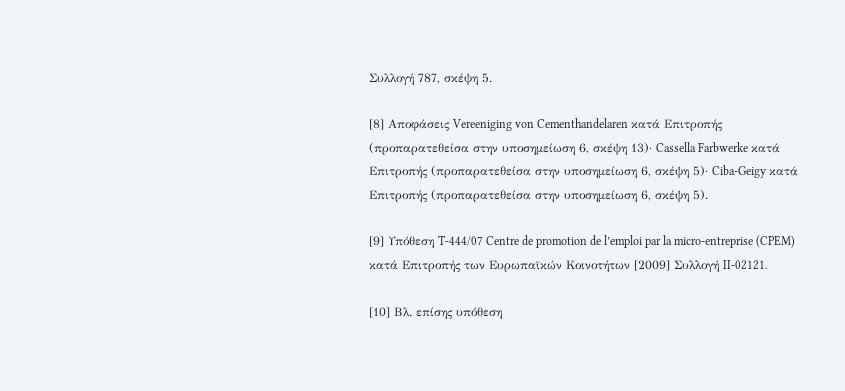Συλλογή 787, σκέψη 5.

[8] Αποφάσεις Vereeniging von Cementhandelaren κατά Επιτροπής (προπαρατεθείσα στην υποσημείωση 6, σκέψη 13)· Cassella Farbwerke κατά Επιτροπής (προπαρατεθείσα στην υποσημείωση 6, σκέψη 5)· Ciba-Geigy κατά Επιτροπής (προπαρατεθείσα στην υποσημείωση 6, σκέψη 5).

[9] Υπόθεση T-444/07 Centre de promotion de l’emploi par la micro-entreprise (CPEM) κατά Επιτροπής των Ευρωπαϊκών Κοινοτήτων [2009] Συλλογή II-02121.

[10] Βλ. επίσης υπόθεση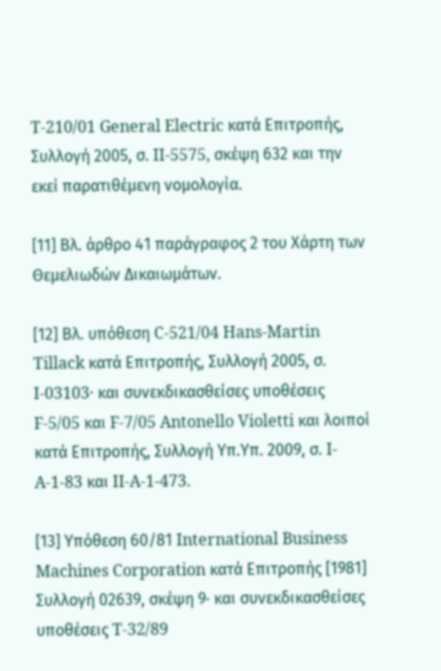T‑210/01 General Electric κατά Επιτροπής, Συλλογή 2005, σ. II‑5575, σκέψη 632 και την εκεί παρατιθέμενη νομολογία.

[11] Βλ. άρθρο 41 παράγραφος 2 του Χάρτη των Θεμελιωδών Δικαιωμάτων.

[12] Βλ. υπόθεση C-521/04 Hans-Martin Tillack κατά Επιτροπής, Συλλογή 2005, σ. I-03103· και συνεκδικασθείσες υποθέσεις F-5/05 και F-7/05 Antonello Violetti και λοιποί κατά Επιτροπής, Συλλογή Υπ.Υπ. 2009, σ. I-A-1-83 και II-A-1-473.

[13] Υπόθεση 60/81 International Business Machines Corporation κατά Επιτροπής [1981] Συλλογή 02639, σκέψη 9· και συνεκδικασθείσες υποθέσεις T-32/89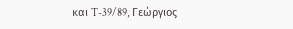και T-39/89, Γεώργιος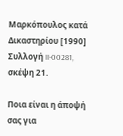Μαρκόπουλος κατά Δικαστηρίου [1990] Συλλογή II-00281, σκέψη 21.

Ποια είναι η άποψή σας για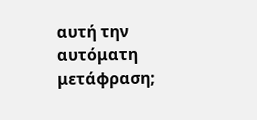αυτή την αυτόματη μετάφραση;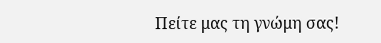Πείτε μας τη γνώμη σας!